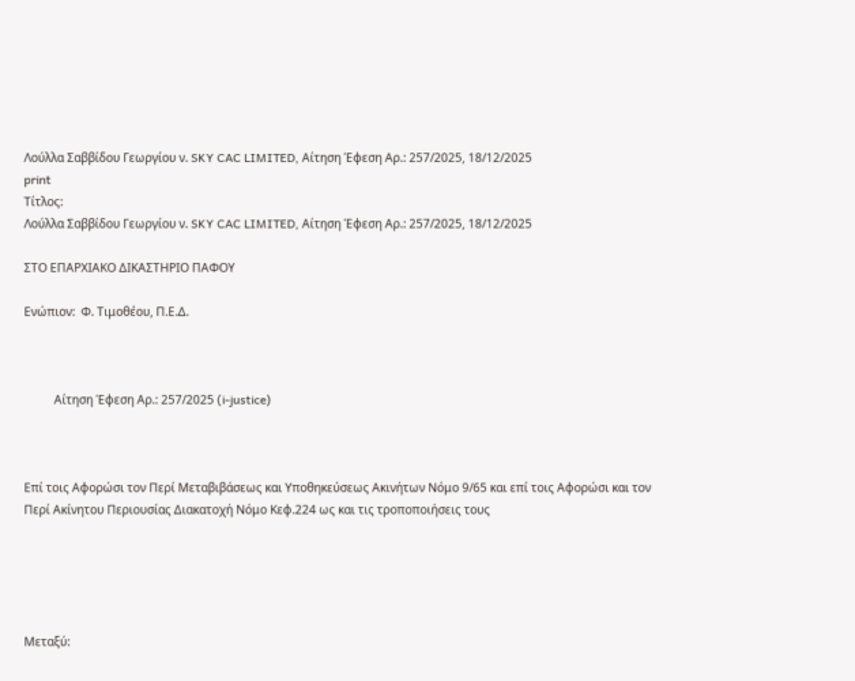Λούλλα Σαββίδου Γεωργίου ν. SKY CAC LIMITED, Aίτηση Έφεση Αρ.: 257/2025, 18/12/2025
print
Τίτλος:
Λούλλα Σαββίδου Γεωργίου ν. SKY CAC LIMITED, Aίτηση Έφεση Αρ.: 257/2025, 18/12/2025

ΣΤΟ ΕΠΑΡΧΙΑΚΟ ΔΙΚΑΣΤΗΡΙΟ ΠΑΦΟΥ

Ενώπιον:  Φ. Τιμοθέου, Π.Ε.Δ.



          Aίτηση Έφεση Αρ.: 257/2025 (i-justice)



Επί τοις Αφορώσι τον Περί Μεταβιβάσεως και Υποθηκεύσεως Ακινήτων Νόμο 9/65 και επί τοις Αφορώσι και τον Περί Ακίνητου Περιουσίας Διακατοχή Νόμο Κεφ.224 ως και τις τροποποιήσεις τους





Μεταξύ: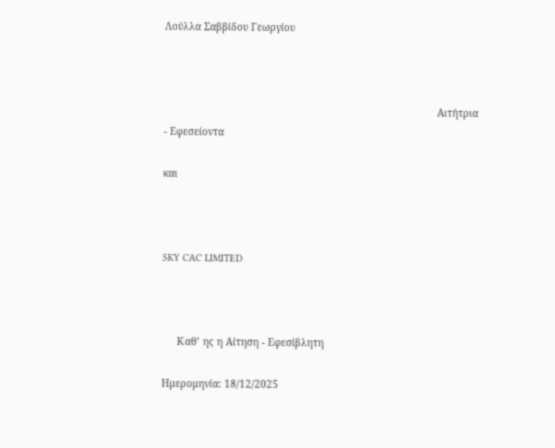Λούλλα Σαββίδου Γεωργίου



                                                                                           Αιτήτρια - Εφεσείοντα

και



SKY CAC LIMITED



     Καθ’ ης η Αίτηση - Εφεσίβλητη

Ημερομηνία: 18/12/2025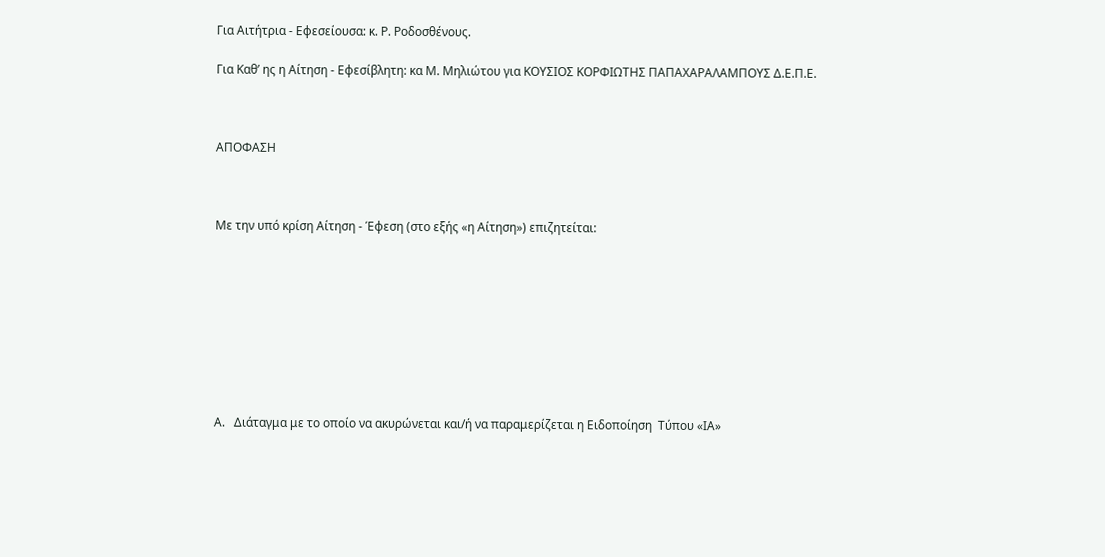Για Αιτήτρια - Εφεσείουσα: κ. Ρ. Ροδοσθένους.

Για Καθ’ ης η Αίτηση - Εφεσίβλητη: κα Μ. Μηλιώτου για ΚΟΥΣΙΟΣ ΚΟΡΦΙΩΤΗΣ ΠΑΠΑΧΑΡΑΛΑΜΠΟΥΣ Δ.Ε.Π.Ε.



ΑΠΟΦΑΣΗ



Με την υπό κρίση Αίτηση - Έφεση (στο εξής «η Αίτηση») επιζητείται:









Α.   Διάταγμα με το οποίο να ακυρώνεται και/ή να παραμερίζεται η Ειδοποίηση  Τύπου «ΙΑ»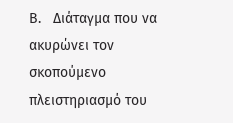Β.   Διάταγμα που να ακυρώνει τον σκοπούμενο πλειστηριασμό του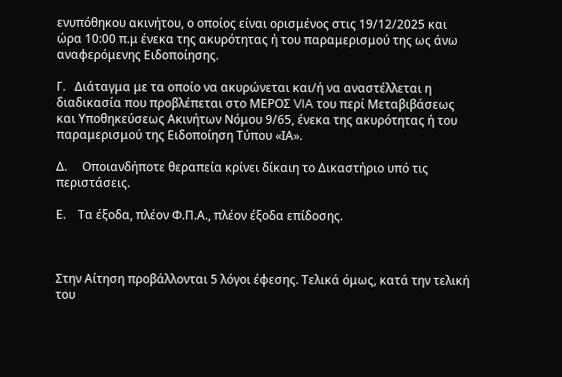ενυπόθηκου ακινήτου, ο οποίος είναι ορισμένος στις 19/12/2025 και ώρα 10:00 π.μ ένεκα της ακυρότητας ή του παραμερισμού της ως άνω αναφερόμενης Ειδοποίησης.

Γ.   Διάταγμα με τα οποίο να ακυρώνεται και/ή να αναστέλλεται η διαδικασία που προβλέπεται στο ΜΕΡΟΣ VIA του περί Μεταβιβάσεως και Υποθηκεύσεως Ακινήτων Νόμου 9/65, ένεκα της ακυρότητας ή του παραμερισμού της Ειδοποίηση Τύπου «ΙΑ».

Δ.     Οποιανδήποτε θεραπεία κρίνει δίκαιη το Δικαστήριο υπό τις περιστάσεις.

Ε.    Τα έξοδα, πλέον Φ.Π.Α., πλέον έξοδα επίδοσης.



Στην Αίτηση προβάλλονται 5 λόγοι έφεσης. Τελικά όμως, κατά την τελική του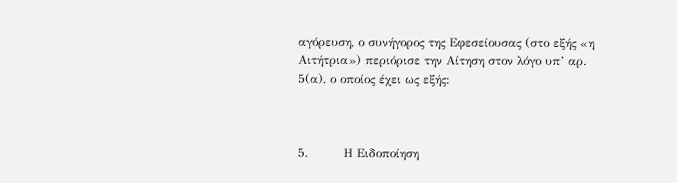αγόρευση, ο συνήγορος της Εφεσείουσας (στο εξής «η Αιτήτρια») περιόρισε την Αίτηση στον λόγο υπ’ αρ. 5(α), ο οποίος έχει ως εξής:



5.         Η Ειδοποίηση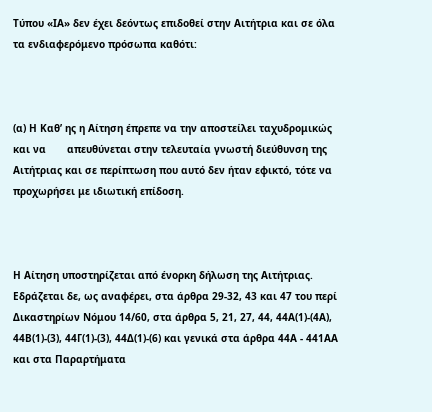Τύπου «ΙΑ» δεν έχει δεόντως επιδοθεί στην Αιτήτρια και σε όλα τα ενδιαφερόμενο πρόσωπα καθότι:



(α) Η Καθ’ ης η Αίτηση έπρεπε να την αποστείλει ταχυδρομικώς και να       απευθύνεται στην τελευταία γνωστή διεύθυνση της Αιτήτριας και σε περίπτωση που αυτό δεν ήταν εφικτό, τότε να προχωρήσει με ιδιωτική επίδοση.



Η Αίτηση υποστηρίζεται από ένορκη δήλωση της Αιτήτριας. Εδράζεται δε, ως αναφέρει, στα άρθρα 29-32, 43 και 47 του περί Δικαστηρίων Νόμου 14/60, στα άρθρα 5, 21, 27, 44, 44Α(1)-(4Α), 44Β(1)-(3), 44Γ(1)-(3), 44Δ(1)-(6) και γενικά στα άρθρα 44Α - 441ΑΑ και στα Παραρτήματα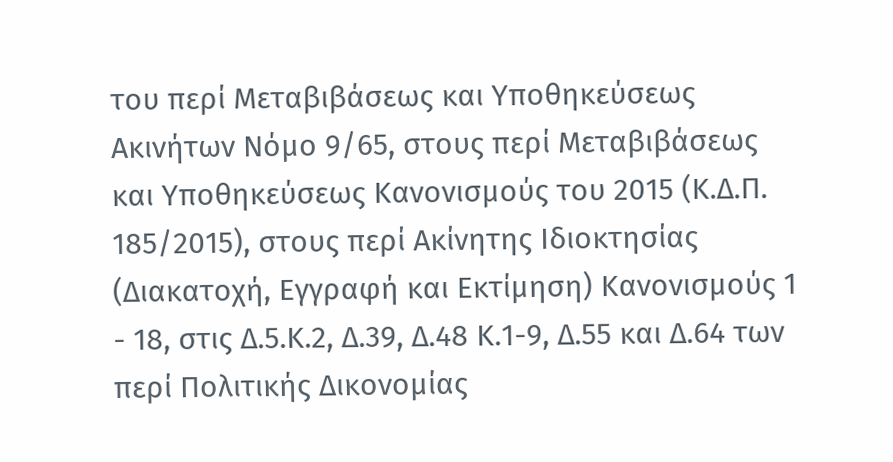του περί Μεταβιβάσεως και Υποθηκεύσεως Ακινήτων Νόμο 9/65, στους περί Μεταβιβάσεως και Υποθηκεύσεως Κανονισμούς του 2015 (Κ.Δ.Π. 185/2015), στους περί Ακίνητης Ιδιοκτησίας (Διακατοχή, Εγγραφή και Εκτίμηση) Κανονισμούς 1 - 18, στις Δ.5.Κ.2, Δ.39, Δ.48 Κ.1-9, Δ.55 και Δ.64 των περί Πολιτικής Δικονομίας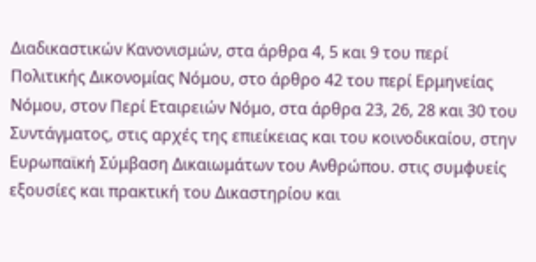Διαδικαστικών Κανονισμών, στα άρθρα 4, 5 και 9 του περί Πολιτικής Δικονομίας Νόμου, στο άρθρο 42 του περί Ερμηνείας Νόμου, στον Περί Εταιρειών Νόμο, στα άρθρα 23, 26, 28 και 30 του Συντάγματος, στις αρχές της επιείκειας και του κοινοδικαίου, στην Ευρωπαϊκή Σύμβαση Δικαιωμάτων του Ανθρώπου. στις συμφυείς εξουσίες και πρακτική του Δικαστηρίου και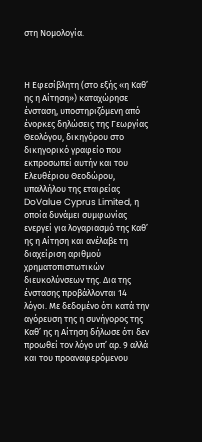στη Νομολογία.



Η Εφεσίβλητη (στο εξής «η Καθ’ ης η Αίτηση») καταχώρησε ένσταση, υποστηριζόμενη από ένορκες δηλώσεις της Γεωργίας Θεολόγου, δικηγόρου στο δικηγορικό γραφείο που εκπροσωπεί αυτήν και του Ελευθέριου Θεοδώρου, υπαλλήλου της εταιρείας DoValue Cyprus Limited, η οποία δυνάμει συμφωνίας ενεργεί για λογαριασμό της Καθ’ ης η Αίτηση και ανέλαβε τη διαχείριση αριθμού χρηματοπιστωτικών διευκολύνσεων της. Δια της ένστασης προβάλλονται 14 λόγοι. Με δεδομένο ότι κατά την αγόρευση της η συνήγορος της Καθ’ ης η Αίτηση δήλωσε ότι δεν προωθεί τον λόγο υπ’ αρ. 9 αλλά και του προαναφερόμενου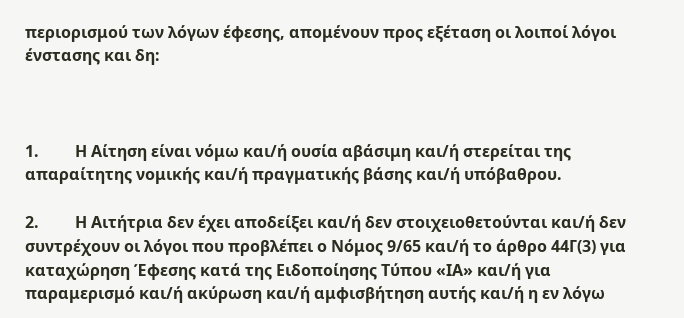περιορισμού των λόγων έφεσης, απομένουν προς εξέταση οι λοιποί λόγοι ένστασης και δη:



1.         Η Αίτηση είναι νόμω και/ή ουσία αβάσιμη και/ή στερείται της απαραίτητης νομικής και/ή πραγματικής βάσης και/ή υπόβαθρου.

2.         Η Αιτήτρια δεν έχει αποδείξει και/ή δεν στοιχειοθετούνται και/ή δεν συντρέχουν οι λόγοι που προβλέπει ο Νόμος 9/65 και/ή το άρθρο 44Γ(3) για καταχώρηση Έφεσης κατά της Ειδοποίησης Τύπου «ΙΑ» και/ή για παραμερισμό και/ή ακύρωση και/ή αμφισβήτηση αυτής και/ή η εν λόγω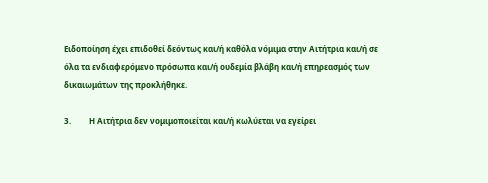Ειδοποίηση έχει επιδοθεί δεόντως και/ή καθόλα νόμιμα στην Αιτήτρια και/ή σε όλα τα ενδιαφερόμενο πρόσωπα και/ή ουδεμία βλάβη και/ή επηρεασμός των δικαιωμάτων της προκλήθηκε.

3.         Η Αιτήτρια δεν νομιμοποιείται και/ή κωλύεται να εγείρει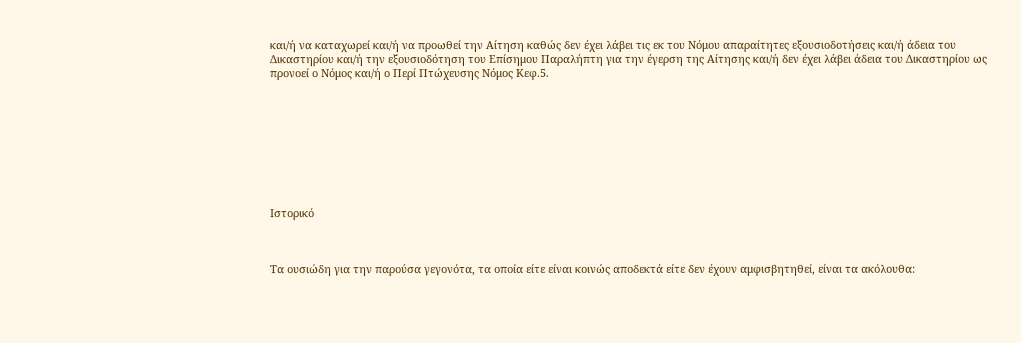και/ή να καταχωρεί και/ή να προωθεί την Αίτηση καθώς δεν έχει λάβει τις εκ του Νόμου απαραίτητες εξουσιοδοτήσεις και/ή άδεια του Δικαστηρίου και/ή την εξουσιοδότηση του Επίσημου Παραλήπτη για την έγερση της Αίτησης και/ή δεν έχει λάβει άδεια του Δικαστηρίου ως προνοεί ο Νόμος και/ή ο Περί Πτώχευσης Νόμος Κεφ.5.









Ιστορικό



Τα ουσιώδη για την παρούσα γεγονότα, τα οποία είτε είναι κοινώς αποδεκτά είτε δεν έχουν αμφισβητηθεί, είναι τα ακόλουθα: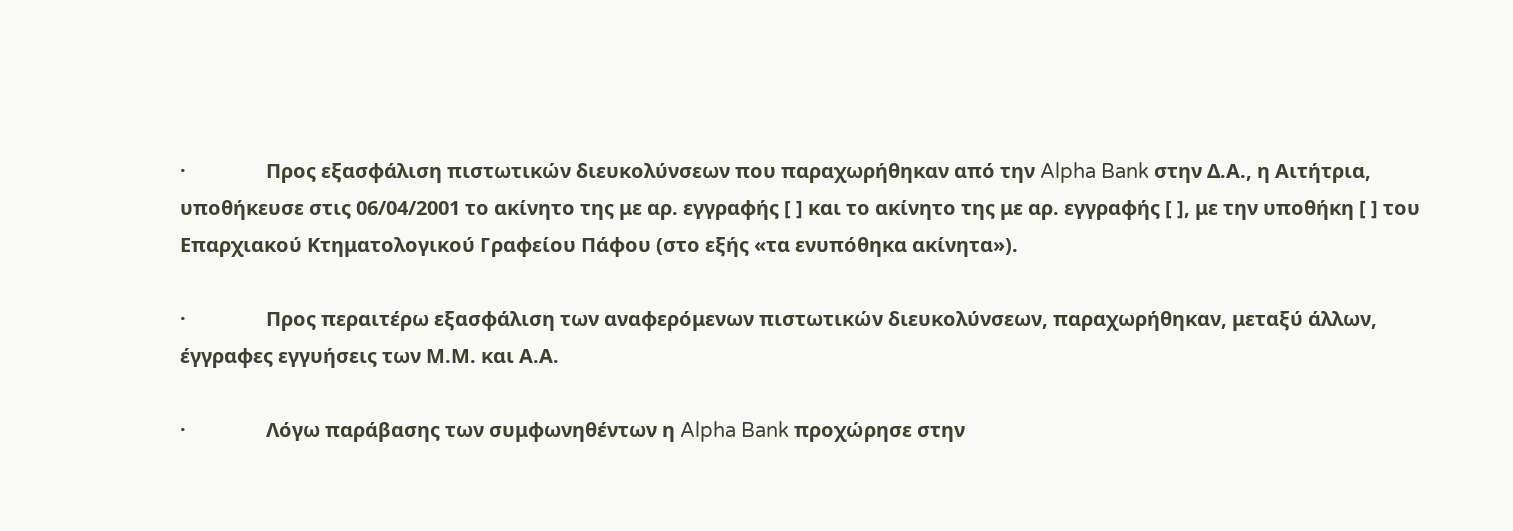·                Προς εξασφάλιση πιστωτικών διευκολύνσεων που παραχωρήθηκαν από την Alpha Bank στην Δ.Α., η Αιτήτρια, υποθήκευσε στις 06/04/2001 το ακίνητο της με αρ. εγγραφής [ ] και το ακίνητο της με αρ. εγγραφής [ ], με την υποθήκη [ ] του Επαρχιακού Κτηματολογικού Γραφείου Πάφου (στο εξής «τα ενυπόθηκα ακίνητα»).

·                Προς περαιτέρω εξασφάλιση των αναφερόμενων πιστωτικών διευκολύνσεων, παραχωρήθηκαν, μεταξύ άλλων, έγγραφες εγγυήσεις των Μ.Μ. και Α.Α.

·                Λόγω παράβασης των συμφωνηθέντων η Alpha Bank προχώρησε στην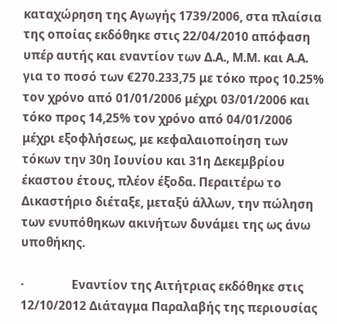καταχώρηση της Αγωγής 1739/2006, στα πλαίσια της οποίας εκδόθηκε στις 22/04/2010 απόφαση υπέρ αυτής και εναντίον των Δ.Α., Μ.Μ. και Α.Α. για το ποσό των €270.233,75 με τόκο προς 10.25% τον χρόνο από 01/01/2006 μέχρι 03/01/2006 και τόκο προς 14,25% τον χρόνο από 04/01/2006 μέχρι εξοφλήσεως, με κεφαλαιοποίηση των τόκων την 30η Ιουνίου και 31η Δεκεμβρίου έκαστου έτους, πλέον έξοδα. Περαιτέρω το Δικαστήριο διέταξε, μεταξύ άλλων, την πώληση των ενυπόθηκων ακινήτων δυνάμει της ως άνω υποθήκης.

·                Εναντίον της Αιτήτριας εκδόθηκε στις 12/10/2012 Διάταγμα Παραλαβής της περιουσίας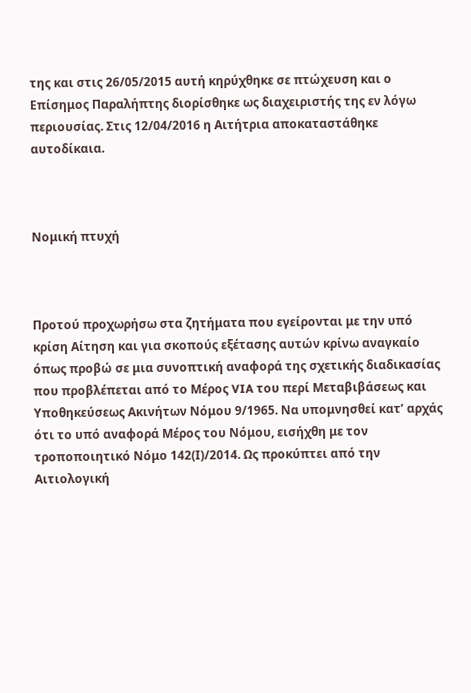της και στις 26/05/2015 αυτή κηρύχθηκε σε πτώχευση και ο Επίσημος Παραλήπτης διορίσθηκε ως διαχειριστής της εν λόγω περιουσίας. Στις 12/04/2016 η Αιτήτρια αποκαταστάθηκε αυτοδίκαια.



Νομική πτυχή



Προτού προχωρήσω στα ζητήματα που εγείρονται με την υπό κρίση Αίτηση και για σκοπούς εξέτασης αυτών κρίνω αναγκαίο όπως προβώ σε μια συνοπτική αναφορά της σχετικής διαδικασίας που προβλέπεται από το Μέρος VIA του περί Μεταβιβάσεως και Υποθηκεύσεως Ακινήτων Νόμου 9/1965. Να υπομνησθεί κατ’ αρχάς ότι το υπό αναφορά Μέρος του Νόμου, εισήχθη με τον τροποποιητικό Νόμο 142(Ι)/2014. Ως προκύπτει από την Αιτιολογική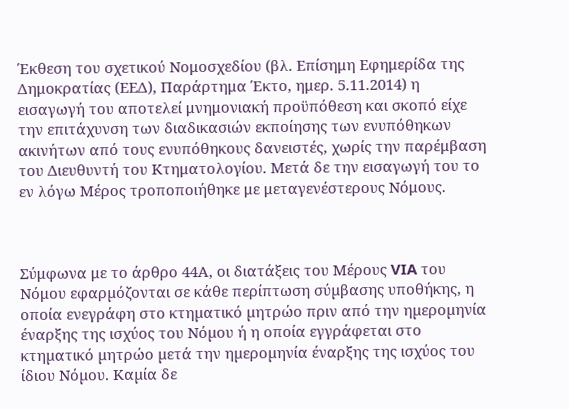Έκθεση του σχετικού Νομοσχεδίου (βλ. Επίσημη Εφημερίδα της Δημοκρατίας (ΕΕΔ), Παράρτημα Έκτο, ημερ. 5.11.2014) η εισαγωγή του αποτελεί μνημονιακή προϋπόθεση και σκοπό είχε την επιτάχυνση των διαδικασιών εκποίησης των ενυπόθηκων ακινήτων από τους ενυπόθηκους δανειστές, χωρίς την παρέμβαση του Διευθυντή του Κτηματολογίου. Μετά δε την εισαγωγή του το εν λόγω Μέρος τροποποιήθηκε με μεταγενέστερους Νόμους.



Σύμφωνα με το άρθρο 44Α, οι διατάξεις του Μέρους VIA του Νόμου εφαρµόζονται σε κάθε περίπτωση σύµβασης υποθήκης, η οποία ενεγράφη στο κτηµατικό µητρώο πριν από την ηµεροµηνία έναρξης της ισχύος του Νόµου ή η οποία εγγράφεται στο κτηµατικό µητρώο µετά την ηµεροµηνία έναρξης της ισχύος του ίδιου Νόµου. Καµία δε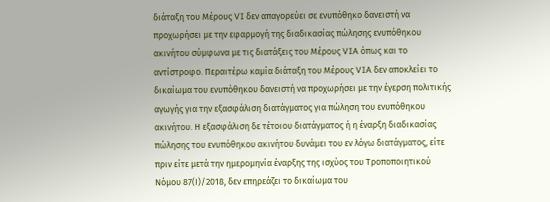διάταξη του Μέρους VI δεν απαγορεύει σε ενυπόθηκο δανειστή να προχωρήσει µε την εφαρµογή της διαδικασίας πώλησης ενυπόθηκου ακινήτου σύµφωνα µε τις διατάξεις του Μέρους VIA όπως και το αντίστροφο. Περαιτέρω καμία διάταξη του Μέρους VIA δεν αποκλείει το δικαίωµα του ενυπόθηκου δανειστή να προχωρήσει µε την έγερση πολιτικής αγωγής για την εξασφάλιση διατάγµατος για πώληση του ενυπόθηκου ακινήτου. Η εξασφάλιση δε τέτοιου διατάγµατος ή η έναρξη διαδικασίας πώλησης του ενυπόθηκου ακινήτου δυνάµει του εν λόγω διατάγµατος, είτε πριν είτε µετά την ηµεροµηνία έναρξης της ισχύος του Τροποποιητικού Νόµου 87(Ι)/2018, δεν επηρεάζει το δικαίωµα του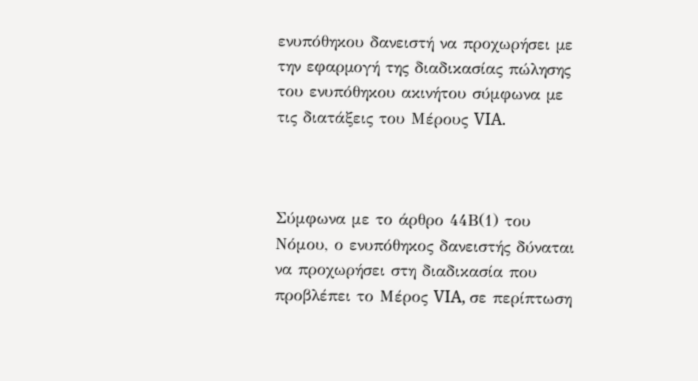ενυπόθηκου δανειστή να προχωρήσει µε την εφαρµογή της διαδικασίας πώλησης του ενυπόθηκου ακινήτου σύμφωνα µε τις διατάξεις του Μέρους VIA.



Σύμφωνα με το άρθρο 44Β(1) του Νόμου, ο ενυπόθηκος δανειστής δύναται να προχωρήσει στη διαδικασία που προβλέπει το Μέρος VIA, σε περίπτωση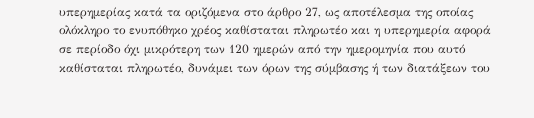υπερημερίας κατά τα οριζόμενα στο άρθρο 27, ως αποτέλεσµα της οποίας ολόκληρο το ενυπόθηκο χρέος καθίσταται πληρωτέο και η υπερηµερία αφορά σε περίοδο όχι µικρότερη των 120 ηµερών από την ηµεροµηνία που αυτό καθίσταται πληρωτέο, δυνάµει των όρων της σύµβασης ή των διατάξεων του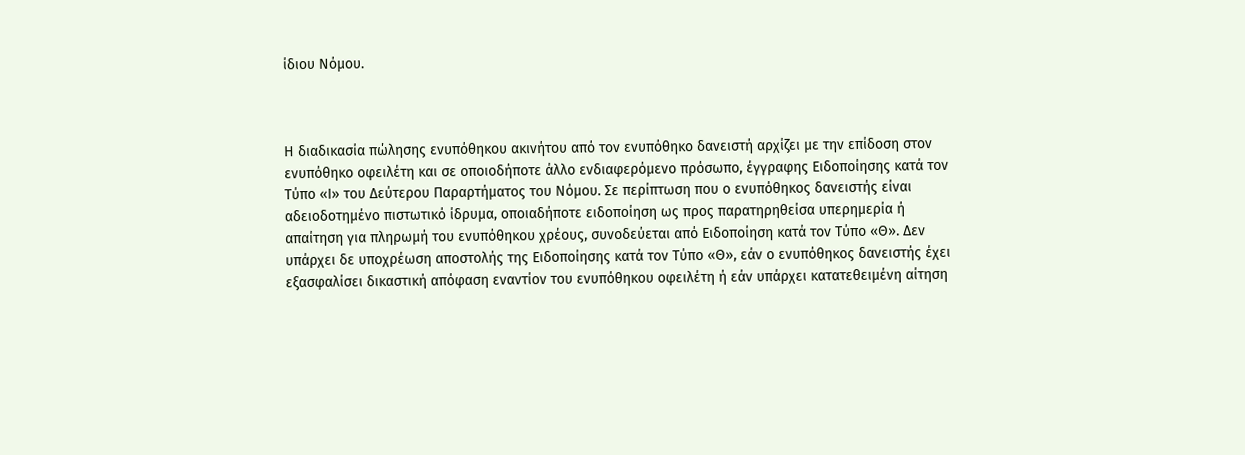ίδιου Νόµου.



Η διαδικασία πώλησης ενυπόθηκου ακινήτου από τον ενυπόθηκο δανειστή αρχίζει με την επίδοση στον ενυπόθηκο οφειλέτη και σε οποιοδήποτε άλλο ενδιαφερόµενο πρόσωπο, έγγραφης Ειδοποίησης κατά τον Τύπο «I» του Δεύτερου Παραρτήµατος του Νόμου. Σε περίπτωση που ο ενυπόθηκος δανειστής είναι αδειοδοτημένο πιστωτικό ίδρυμα, οποιαδήποτε ειδοποίηση ως προς παρατηρηθείσα υπερηµερία ή απαίτηση για πληρωµή του ενυπόθηκου χρέους, συνοδεύεται από Ειδοποίηση κατά τον Τύπο «Θ». Δεν υπάρχει δε υποχρέωση αποστολής της Ειδοποίησης κατά τον Τύπο «Θ», εάν ο ενυπόθηκος δανειστής έχει εξασφαλίσει δικαστική απόφαση εναντίον του ενυπόθηκου οφειλέτη ή εάν υπάρχει κατατεθειμένη αίτηση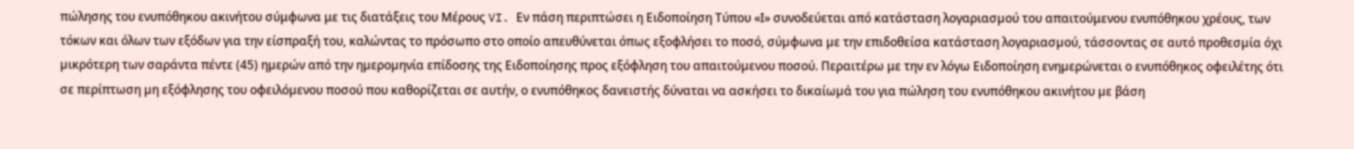πώλησης του ενυπόθηκου ακινήτου σύμφωνα με τις διατάξεις του Μέρους VI. Εν πάση περιπτώσει η Ειδοποίηση Τύπου «Ι» συνοδεύεται από κατάσταση λογαριασµού του απαιτούμενου ενυπόθηκου χρέους, των τόκων και όλων των εξόδων για την είσπραξή του, καλώντας το πρόσωπο στο οποίο απευθύνεται όπως εξοφλήσει το ποσό, σύµφωνα µε την επιδοθείσα κατάσταση λογαριασµού, τάσσοντας σε αυτό προθεσµία όχι µικρότερη των σαράντα πέντε (45) ηµερών από την ηµεροµηνία επίδοσης της Ειδοποίησης προς εξόφληση του απαιτούµενου ποσού. Περαιτέρω με την εν λόγω Ειδοποίηση ενηµερώνεται ο ενυπόθηκος οφειλέτης ότι σε περίπτωση µη εξόφλησης του οφειλόµενου ποσού που καθορίζεται σε αυτήν, ο ενυπόθηκος δανειστής δύναται να ασκήσει το δικαίωµά του για πώληση του ενυπόθηκου ακινήτου µε βάση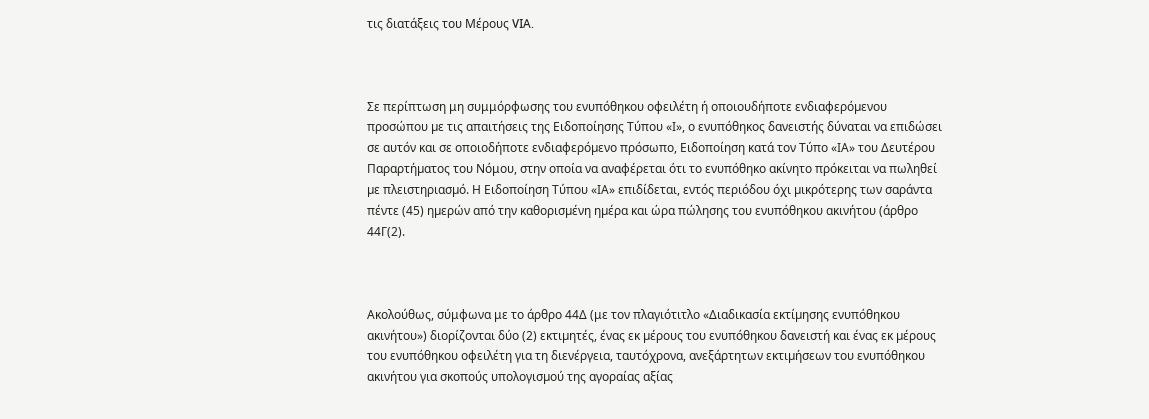τις διατάξεις του Μέρους VIA.



Σε περίπτωση μη συμμόρφωσης του ενυπόθηκου οφειλέτη ή οποιουδήποτε ενδιαφερόµενου προσώπου µε τις απαιτήσεις της Ειδοποίησης Τύπου «Ι», ο ενυπόθηκος δανειστής δύναται να επιδώσει σε αυτόν και σε οποιοδήποτε ενδιαφερόµενο πρόσωπο, Ειδοποίηση κατά τον Τύπο «ΙΑ» του Δευτέρου Παραρτήµατος του Νόμου, στην οποία να αναφέρεται ότι το ενυπόθηκο ακίνητο πρόκειται να πωληθεί µε πλειστηριασµό. Η Ειδοποίηση Τύπου «ΙΑ» επιδίδεται, εντός περιόδου όχι µικρότερης των σαράντα πέντε (45) ηµερών από την καθορισµένη ηµέρα και ώρα πώλησης του ενυπόθηκου ακινήτου (άρθρο 44Γ(2).



Ακολούθως, σύμφωνα με το άρθρο 44Δ (με τον πλαγιότιτλο «Διαδικασία εκτίµησης ενυπόθηκου ακινήτου») διορίζονται δύο (2) εκτιµητές, ένας εκ µέρους του ενυπόθηκου δανειστή και ένας εκ µέρους του ενυπόθηκου οφειλέτη για τη διενέργεια, ταυτόχρονα, ανεξάρτητων εκτιµήσεων του ενυπόθηκου ακινήτου για σκοπούς υπολογισµού της αγοραίας αξίας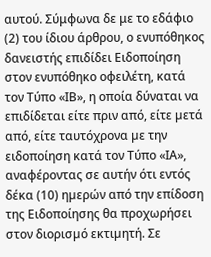αυτού. Σύμφωνα δε με το εδάφιο (2) του ίδιου άρθρου, ο ενυπόθηκος δανειστής επιδίδει Ειδοποίηση στον ενυπόθηκο οφειλέτη, κατά τον Τύπο «ΙΒ», η οποία δύναται να επιδίδεται είτε πριν από, είτε µετά από, είτε ταυτόχρονα µε την ειδοποίηση κατά τον Τύπο «ΙΑ», αναφέροντας σε αυτήν ότι εντός δέκα (10) ηµερών από την επίδοση της Ειδοποίησης θα προχωρήσει στον διορισµό εκτιµητή. Σε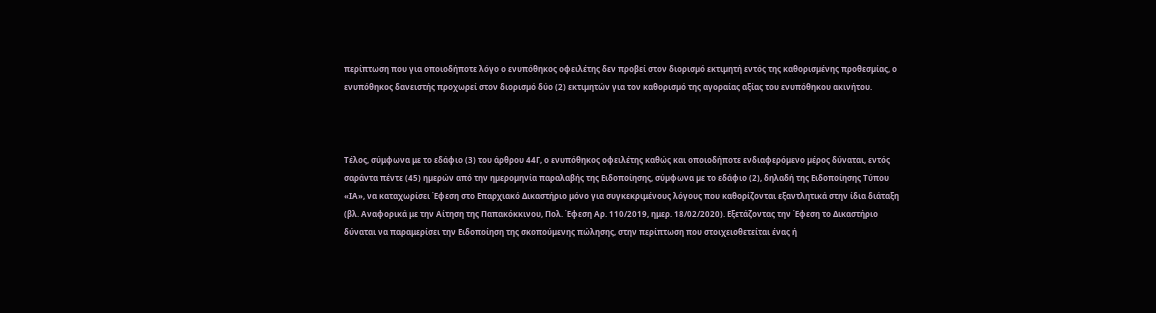περίπτωση που για οποιοδήποτε λόγο ο ενυπόθηκος οφειλέτης δεν προβεί στον διορισµό εκτιµητή εντός της καθορισµένης προθεσµίας, ο ενυπόθηκος δανειστής προχωρεί στον διορισµό δύο (2) εκτιµητών για τον καθορισµό της αγοραίας αξίας του ενυπόθηκου ακινήτου.



Τέλος, σύμφωνα με το εδάφιο (3) του άρθρου 44Γ, ο ενυπόθηκος οφειλέτης καθώς και οποιοδήποτε ενδιαφερόµενο µέρος δύναται, εντός σαράντα πέντε (45) ηµερών από την ηµεροµηνία παραλαβής της Ειδοποίησης, σύµφωνα µε το εδάφιο (2), δηλαδή της Ειδοποίησης Τύπου «ΙΑ», να καταχωρίσει Έφεση στο Επαρχιακό Δικαστήριο μόνο για συγκεκριμένους λόγους που καθορίζονται εξαντλητικά στην ίδια διάταξη (βλ. Αναφορικά με την Αίτηση της Παπακόκκινου, Πολ. Έφεση Αρ. 110/2019, ημερ. 18/02/2020). Εξετάζοντας την Έφεση το Δικαστήριο δύναται να παραμερίσει την Ειδοποίηση της σκοπούµενης πώλησης, στην περίπτωση που στοιχειοθετείται ένας ή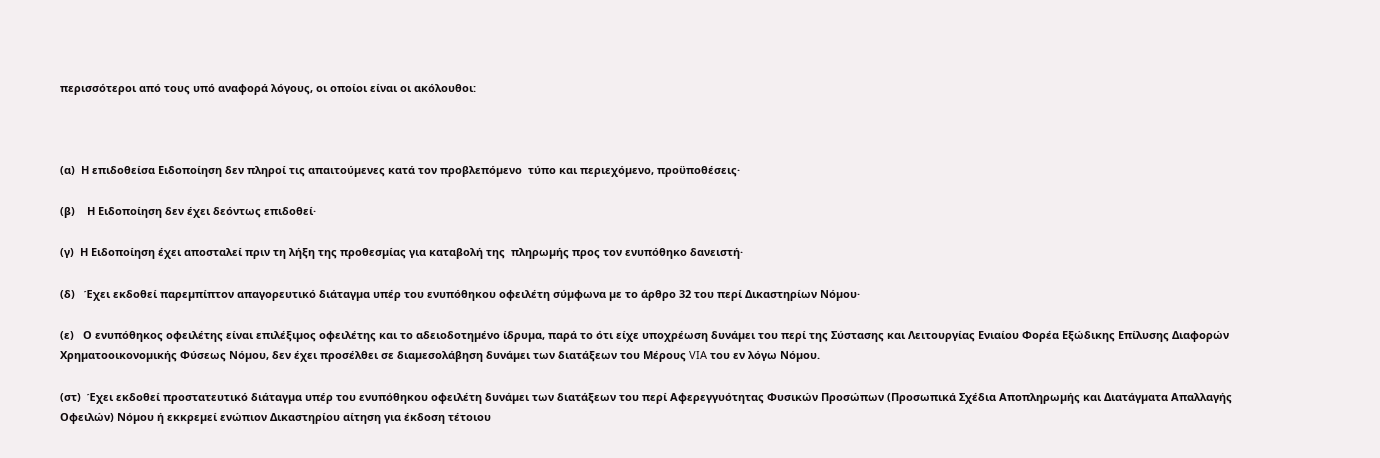περισσότεροι από τους υπό αναφορά λόγους, οι οποίοι είναι οι ακόλουθοι:



(α)  Η επιδοθείσα Ειδοποίηση δεν πληροί τις απαιτούµενες κατά τον προβλεπόµενο  τύπο και περιεχόµενο, προϋποθέσεις·

(β)    Η Ειδοποίηση δεν έχει δεόντως επιδοθεί·

(γ)  Η Ειδοποίηση έχει αποσταλεί πριν τη λήξη της προθεσµίας για καταβολή της  πληρωµής προς τον ενυπόθηκο δανειστή·

(δ)   Έχει εκδοθεί παρεµπίπτον απαγορευτικό διάταγµα υπέρ του ενυπόθηκου οφειλέτη σύµφωνα µε το άρθρο 32 του περί Δικαστηρίων Νόµου·

(ε)   Ο ενυπόθηκος οφειλέτης είναι επιλέξιµος οφειλέτης και το αδειοδοτηµένο ίδρυµα, παρά το ότι είχε υποχρέωση δυνάµει του περί της Σύστασης και Λειτουργίας Ενιαίου Φορέα Εξώδικης Επίλυσης Διαφορών Χρηµατοοικονοµικής Φύσεως Νόµου, δεν έχει προσέλθει σε διαµεσολάβηση δυνάµει των διατάξεων του Μέρους VIA του εν λόγω Νόµου.

(στ)  Έχει εκδοθεί προστατευτικό διάταγµα υπέρ του ενυπόθηκου οφειλέτη δυνάµει των διατάξεων του περί Αφερεγγυότητας Φυσικών Προσώπων (Προσωπικά Σχέδια Αποπληρωµής και Διατάγµατα Απαλλαγής Οφειλών) Νόµου ή εκκρεµεί ενώπιον Δικαστηρίου αίτηση για έκδοση τέτοιου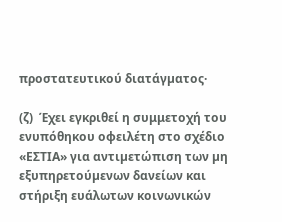προστατευτικού διατάγµατος·

(ζ)  Έχει εγκριθεί η συμμετοχή του ενυπόθηκου οφειλέτη στο σχέδιο «ΕΣΤΙΑ» για αντιµετώπιση των µη εξυπηρετούµενων δανείων και στήριξη ευάλωτων κοινωνικών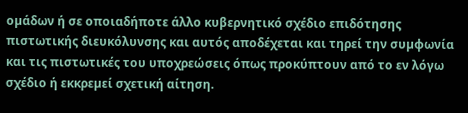οµάδων ή σε οποιαδήποτε άλλο κυβερνητικό σχέδιο επιδότησης πιστωτικής διευκόλυνσης και αυτός αποδέχεται και τηρεί την συµφωνία και τις πιστωτικές του υποχρεώσεις όπως προκύπτουν από το εν λόγω σχέδιο ή εκκρεµεί σχετική αίτηση.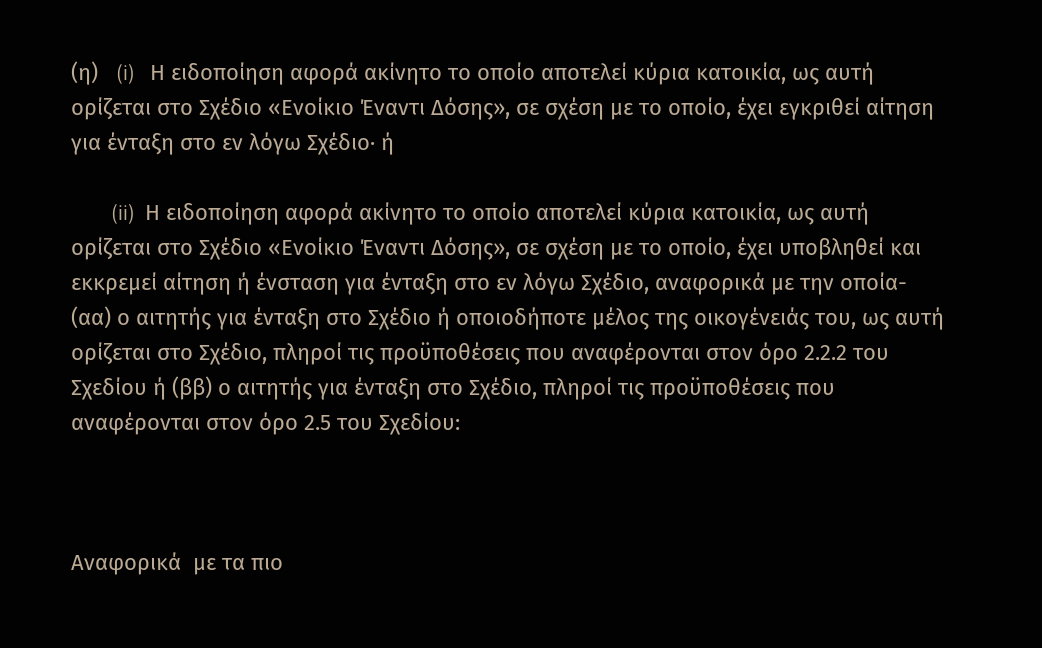(η)   (i)   Η ειδοποίηση αφορά ακίνητο το οποίο αποτελεί κύρια κατοικία, ως αυτή ορίζεται στο Σχέδιο «Ενοίκιο Έναντι Δόσης», σε σχέση µε το οποίο, έχει εγκριθεί αίτηση για ένταξη στο εν λόγω Σχέδιο· ή

        (ii)  Η ειδοποίηση αφορά ακίνητο το οποίο αποτελεί κύρια κατοικία, ως αυτή ορίζεται στο Σχέδιο «Ενοίκιο Έναντι Δόσης», σε σχέση µε το οποίο, έχει υποβληθεί και εκκρεµεί αίτηση ή ένσταση για ένταξη στο εν λόγω Σχέδιο, αναφορικά µε την οποία- (αα) ο αιτητής για ένταξη στο Σχέδιο ή οποιοδήποτε µέλος της οικογένειάς του, ως αυτή ορίζεται στο Σχέδιο, πληροί τις προϋποθέσεις που αναφέρονται στον όρο 2.2.2 του Σχεδίου ή (ββ) ο αιτητής για ένταξη στο Σχέδιο, πληροί τις προϋποθέσεις που αναφέρονται στον όρο 2.5 του Σχεδίου:



Αναφορικά  με τα πιο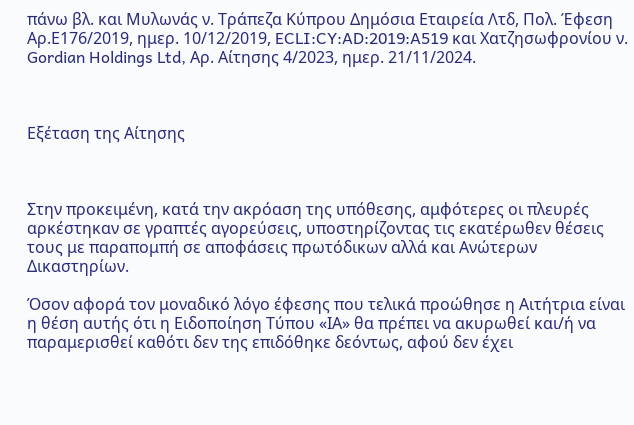πάνω βλ. και Μυλωνάς ν. Τράπεζα Κύπρου Δημόσια Εταιρεία Λτδ, Πολ. Έφεση Αρ.Ε176/2019, ημερ. 10/12/2019, ECLI:CY:AD:2019:A519 και Χατζησωφρονίου ν. Gordian Holdings Ltd, Αρ. Αίτησης 4/2023, ημερ. 21/11/2024.



Εξέταση της Αίτησης



Στην προκειμένη, κατά την ακρόαση της υπόθεσης, αμφότερες οι πλευρές αρκέστηκαν σε γραπτές αγορεύσεις, υποστηρίζοντας τις εκατέρωθεν θέσεις τους με παραπομπή σε αποφάσεις πρωτόδικων αλλά και Ανώτερων Δικαστηρίων.

Όσον αφορά τον μοναδικό λόγο έφεσης που τελικά προώθησε η Αιτήτρια είναι η θέση αυτής ότι η Ειδοποίηση Τύπου «ΙΑ» θα πρέπει να ακυρωθεί και/ή να παραμερισθεί καθότι δεν της επιδόθηκε δεόντως, αφού δεν έχει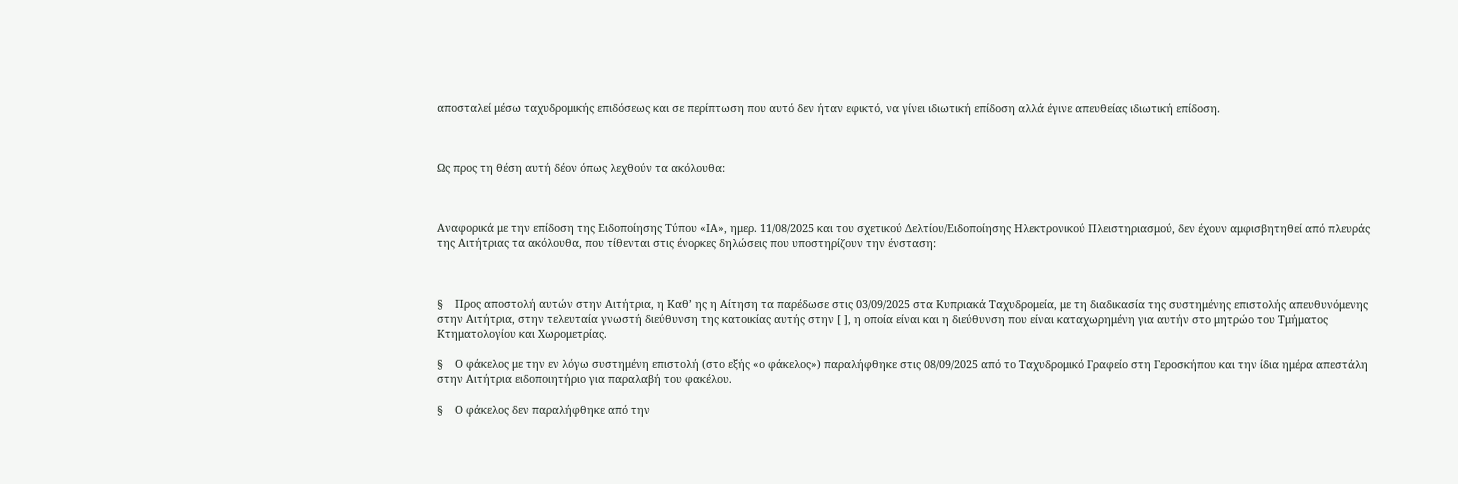αποσταλεί μέσω ταχυδρομικής επιδόσεως και σε περίπτωση που αυτό δεν ήταν εφικτό, να γίνει ιδιωτική επίδοση αλλά έγινε απευθείας ιδιωτική επίδοση.



Ως προς τη θέση αυτή δέον όπως λεχθούν τα ακόλουθα:



Αναφορικά με την επίδοση της Ειδοποίησης Τύπου «ΙΑ», ημερ. 11/08/2025 και του σχετικού Δελτίου/Ειδοποίησης Ηλεκτρονικού Πλειστηριασμού, δεν έχουν αμφισβητηθεί από πλευράς της Αιτήτριας τα ακόλουθα, που τίθενται στις ένορκες δηλώσεις που υποστηρίζουν την ένσταση:



§    Προς αποστολή αυτών στην Αιτήτρια, η Καθ’ ης η Αίτηση τα παρέδωσε στις 03/09/2025 στα Κυπριακά Ταχυδρομεία, με τη διαδικασία της συστημένης επιστολής απευθυνόμενης στην Αιτήτρια, στην τελευταία γνωστή διεύθυνση της κατοικίας αυτής στην [ ], η οποία είναι και η διεύθυνση που είναι καταχωρημένη για αυτήν στο μητρώο του Τμήματος Κτηματολογίου και Χωρομετρίας.

§    Ο φάκελος με την εν λόγω συστημένη επιστολή (στο εξής «ο φάκελος») παραλήφθηκε στις 08/09/2025 από το Ταχυδρομικό Γραφείο στη Γεροσκήπου και την ίδια ημέρα απεστάλη στην Αιτήτρια ειδοποιητήριο για παραλαβή του φακέλου.

§    Ο φάκελος δεν παραλήφθηκε από την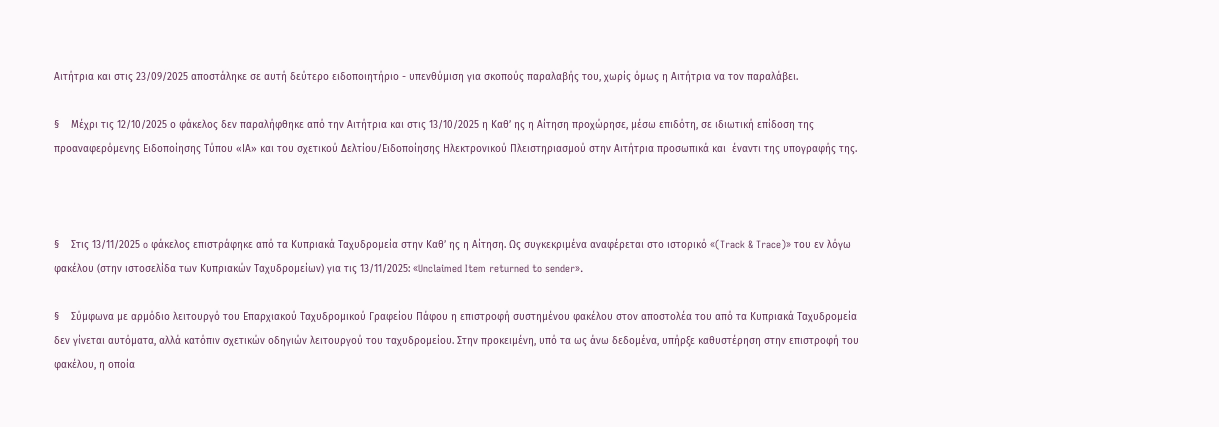Αιτήτρια και στις 23/09/2025 αποστάληκε σε αυτή δεύτερο ειδοποιητήριο - υπενθύμιση για σκοπούς παραλαβής του, χωρίς όμως η Αιτήτρια να τον παραλάβει.

§    Μέχρι τις 12/10/2025 ο φάκελος δεν παραλήφθηκε από την Αιτήτρια και στις 13/10/2025 η Καθ’ ης η Αίτηση προχώρησε, μέσω επιδότη, σε ιδιωτική επίδοση της προαναφερόμενης Ειδοποίησης Τύπου «ΙΑ» και του σχετικού Δελτίου/Ειδοποίησης Ηλεκτρονικού Πλειστηριασμού στην Αιτήτρια προσωπικά και  έναντι της υπογραφής της.



§    Στις 13/11/2025 o φάκελος επιστράφηκε από τα Κυπριακά Ταχυδρομεία στην Καθ’ ης η Αίτηση. Ως συγκεκριμένα αναφέρεται στο ιστορικό «(Track & Trace)» του εν λόγω φακέλου (στην ιστοσελίδα των Κυπριακών Ταχυδρομείων) για τις 13/11/2025: «Unclaimed Item returned to sender».

§    Σύμφωνα με αρμόδιο λειτουργό του Επαρχιακού Ταχυδρομικού Γραφείου Πάφου η επιστροφή συστημένου φακέλου στον αποστολέα του από τα Κυπριακά Ταχυδρομεία δεν γίνεται αυτόματα, αλλά κατόπιν σχετικών οδηγιών λειτουργού του ταχυδρομείου. Στην προκειμένη, υπό τα ως άνω δεδομένα, υπήρξε καθυστέρηση στην επιστροφή του φακέλου, η οποία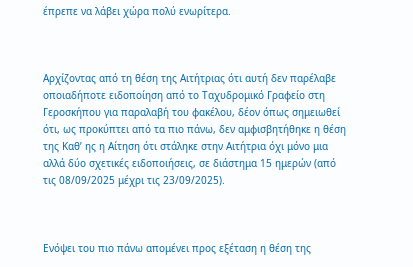έπρεπε να λάβει χώρα πολύ ενωρίτερα.



Αρχίζοντας από τη θέση της Αιτήτριας ότι αυτή δεν παρέλαβε οποιαδήποτε ειδοποίηση από το Ταχυδρομικό Γραφείο στη Γεροσκήπου για παραλαβή του φακέλου, δέον όπως σημειωθεί ότι, ως προκύπτει από τα πιο πάνω, δεν αμφισβητήθηκε η θέση της Καθ’ ης η Αίτηση ότι στάληκε στην Αιτήτρια όχι μόνο μια αλλά δύο σχετικές ειδοποιήσεις, σε διάστημα 15 ημερών (από τις 08/09/2025 μέχρι τις 23/09/2025).



Ενόψει του πιο πάνω απομένει προς εξέταση η θέση της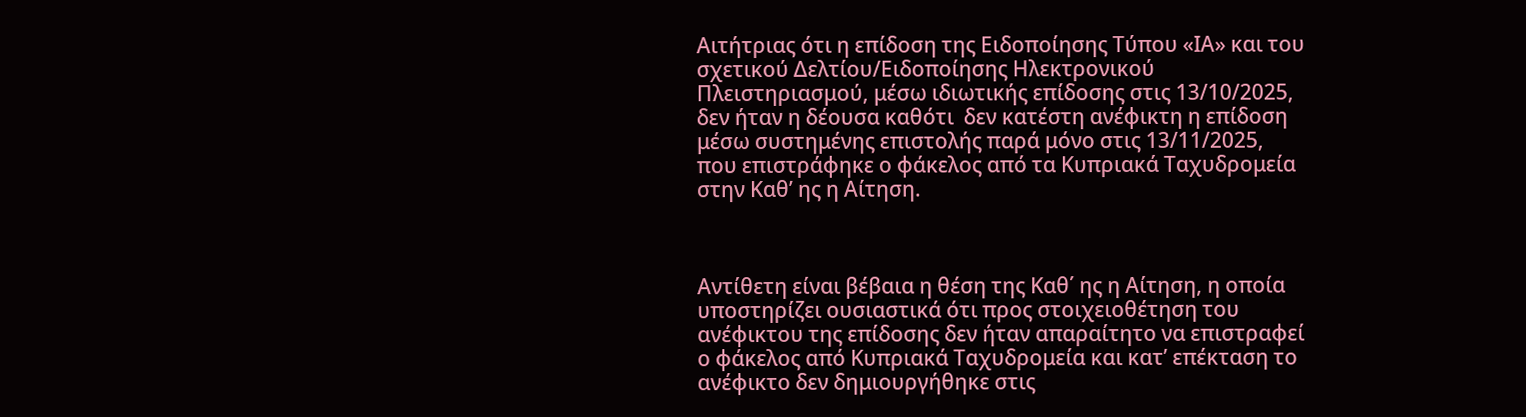Αιτήτριας ότι η επίδοση της Ειδοποίησης Τύπου «ΙΑ» και του σχετικού Δελτίου/Ειδοποίησης Ηλεκτρονικού Πλειστηριασμού, μέσω ιδιωτικής επίδοσης στις 13/10/2025, δεν ήταν η δέουσα καθότι  δεν κατέστη ανέφικτη η επίδοση μέσω συστημένης επιστολής παρά μόνο στις 13/11/2025, που επιστράφηκε ο φάκελος από τα Κυπριακά Ταχυδρομεία στην Καθ’ ης η Αίτηση.



Αντίθετη είναι βέβαια η θέση της Καθ΄ ης η Αίτηση, η οποία υποστηρίζει ουσιαστικά ότι προς στοιχειοθέτηση του ανέφικτου της επίδοσης δεν ήταν απαραίτητο να επιστραφεί ο φάκελος από Κυπριακά Ταχυδρομεία και κατ’ επέκταση το ανέφικτο δεν δημιουργήθηκε στις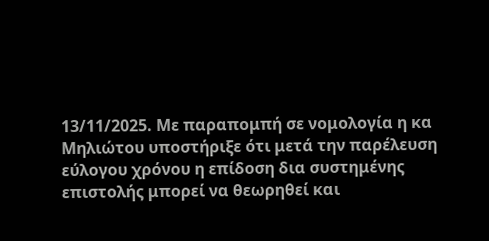13/11/2025. Με παραπομπή σε νομολογία η κα Μηλιώτου υποστήριξε ότι μετά την παρέλευση εύλογου χρόνου η επίδοση δια συστημένης επιστολής μπορεί να θεωρηθεί και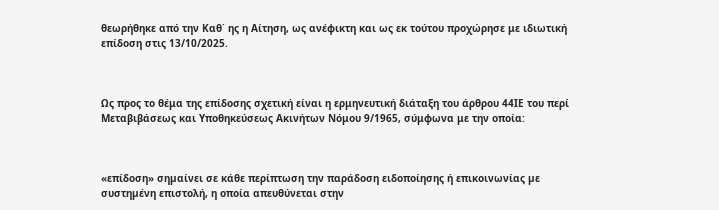θεωρήθηκε από την Καθ΄ ης η Αίτηση, ως ανέφικτη και ως εκ τούτου προχώρησε με ιδιωτική επίδοση στις 13/10/2025.



Ως προς το θέμα της επίδοσης σχετική είναι η ερμηνευτική διάταξη του άρθρου 44ΙΕ του περί Μεταβιβάσεως και Υποθηκεύσεως Ακινήτων Νόμου 9/1965, σύμφωνα με την οποία:



«επίδοση» σηµαίνει σε κάθε περίπτωση την παράδοση ειδοποίησης ή επικοινωνίας µε συστηµένη επιστολή, η οποία απευθύνεται στην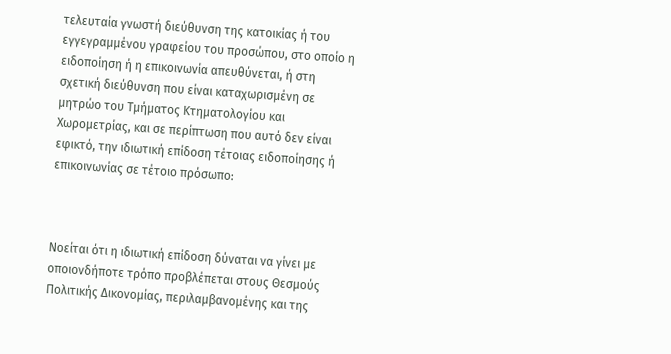τελευταία γνωστή διεύθυνση της κατοικίας ή του εγγεγραµµένου γραφείου του προσώπου, στο οποίο η ειδοποίηση ή η επικοινωνία απευθύνεται, ή στη σχετική διεύθυνση που είναι καταχωρισµένη σε µητρώο του Τµήµατος Κτηµατολογίου και Χωροµετρίας, και σε περίπτωση που αυτό δεν είναι εφικτό, την ιδιωτική επίδοση τέτοιας ειδοποίησης ή επικοινωνίας σε τέτοιο πρόσωπο:



Νοείται ότι η ιδιωτική επίδοση δύναται να γίνει µε οποιονδήποτε τρόπο προβλέπεται στους Θεσµούς Πολιτικής Δικονοµίας, περιλαµβανοµένης και της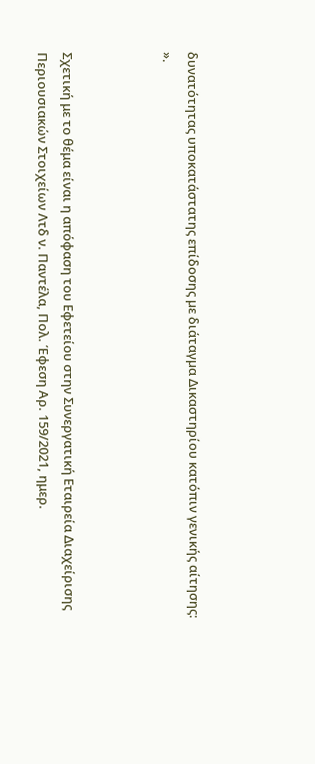δυνατότητας υποκατάστατης επίδοσης µε διάταγµα Δικαστηρίου κατόπιν γενικής αίτησης: ».



Σχετική με το θέμα είναι η απόφαση του Εφετείου στην Συνεργατική Εταιρεία Διαχείρισης Περιουσιακών Στοιχείων Λτδ ν. Παντέλα, Πολ. Έφεση Αρ. 159/2021, ημερ.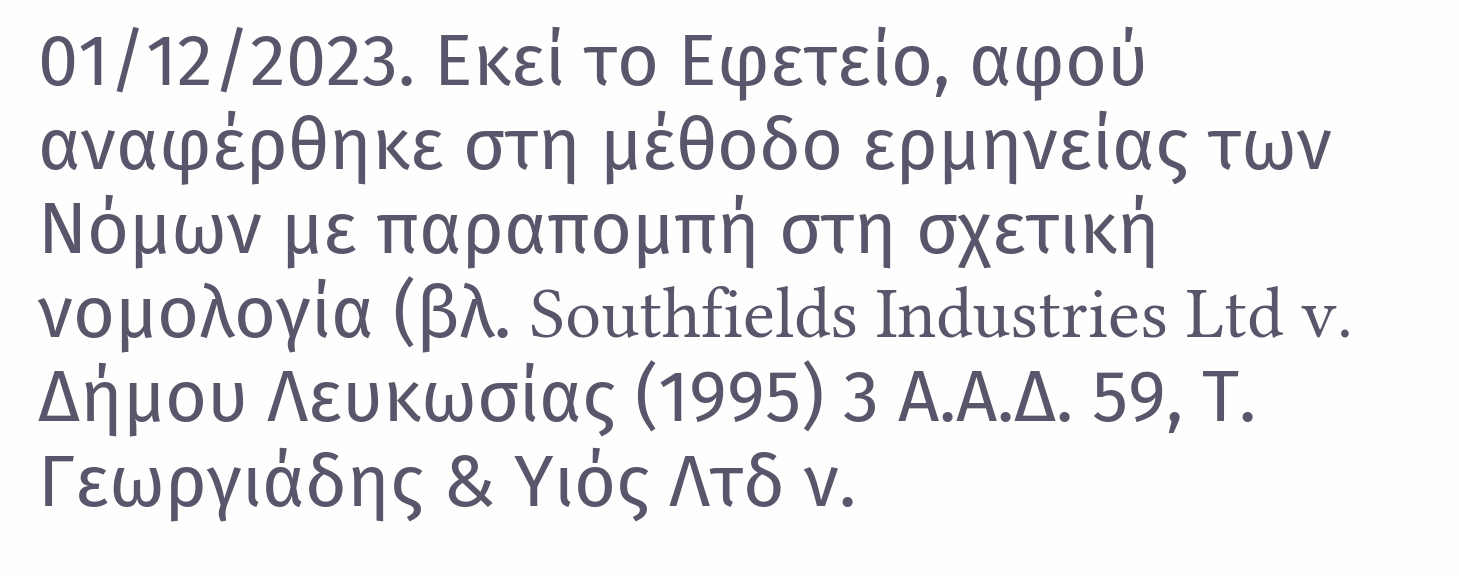01/12/2023. Εκεί το Εφετείο, αφού αναφέρθηκε στη μέθοδο ερμηνείας των Νόμων με παραπομπή στη σχετική νομολογία (βλ. Southfields Industries Ltd v. Δήμου Λευκωσίας (1995) 3 Α.Α.Δ. 59, Τ. Γεωργιάδης & Υιός Λτδ ν.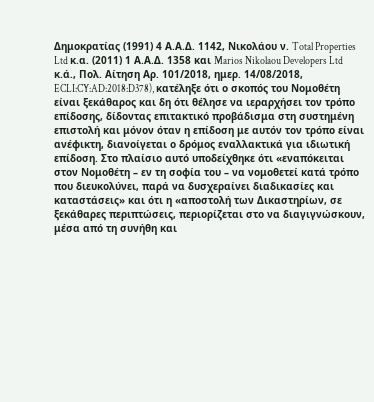Δημοκρατίας (1991) 4 Α.Α.Δ. 1142, Νικολάου ν. Total Properties Ltd κ.α. (2011) 1 Α.Α.Δ. 1358 και Marios Nikolaou Developers Ltd κ.ά., Πολ. Αίτηση Αρ. 101/2018, ημερ. 14/08/2018, ECLI:CY:AD:2018:D378), κατέληξε ότι ο σκοπός του Νομοθέτη είναι ξεκάθαρος και δη ότι θέλησε να ιεραρχήσει τον τρόπο επίδοσης, δίδοντας επιτακτικό προβάδισμα στη συστημένη επιστολή και μόνον όταν η επίδοση με αυτόν τον τρόπο είναι ανέφικτη, διανοίγεται ο δρόμος εναλλακτικά για ιδιωτική επίδοση. Στο πλαίσιο αυτό υποδείχθηκε ότι «εναπόκειται στον Νομοθέτη – εν τη σοφία του – να νομοθετεί κατά τρόπο που διευκολύνει, παρά να δυσχεραίνει διαδικασίες και καταστάσεις» και ότι η «αποστολή των Δικαστηρίων, σε ξεκάθαρες περιπτώσεις, περιορίζεται στο να διαγιγνώσκουν, μέσα από τη συνήθη και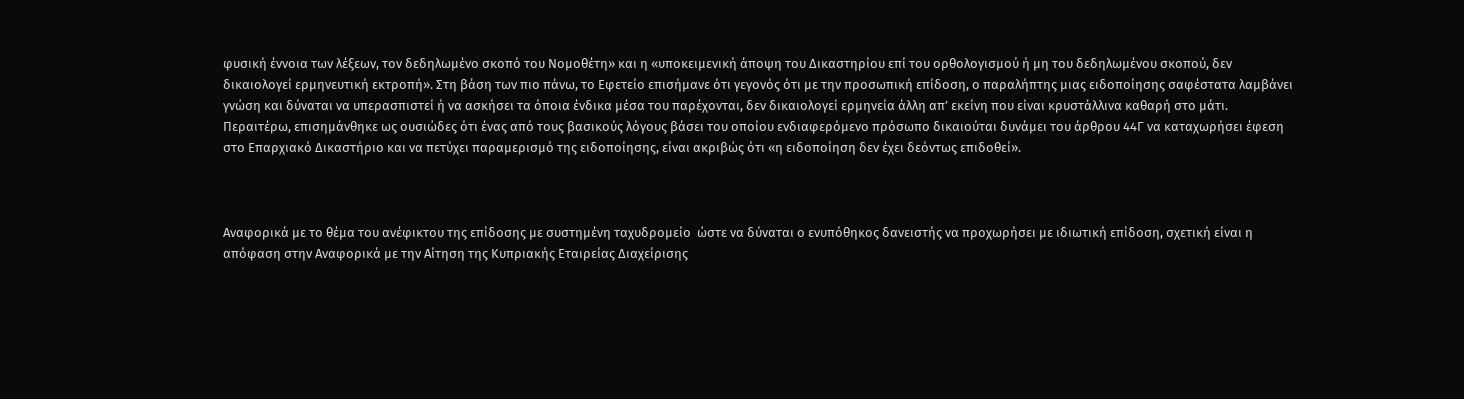φυσική έννοια των λέξεων, τον δεδηλωμένο σκοπό του Νομοθέτη» και η «υποκειμενική άποψη του Δικαστηρίου επί του ορθολογισμού ή μη του δεδηλωμένου σκοπού, δεν δικαιολογεί ερμηνευτική εκτροπή». Στη βάση των πιο πάνω, το Εφετείο επισήμανε ότι γεγονός ότι με την προσωπική επίδοση, ο παραλήπτης μιας ειδοποίησης σαφέστατα λαμβάνει γνώση και δύναται να υπερασπιστεί ή να ασκήσει τα όποια ένδικα μέσα του παρέχονται, δεν δικαιολογεί ερμηνεία άλλη απ’ εκείνη που είναι κρυστάλλινα καθαρή στο μάτι. Περαιτέρω, επισημάνθηκε ως ουσιώδες ότι ένας από τους βασικούς λόγους βάσει του οποίου ενδιαφερόμενο πρόσωπο δικαιούται δυνάμει του άρθρου 44Γ να καταχωρήσει έφεση στο Επαρχιακό Δικαστήριο και να πετύχει παραμερισμό της ειδοποίησης, είναι ακριβώς ότι «η ειδοποίηση δεν έχει δεόντως επιδοθεί».



Αναφορικά με το θέμα του ανέφικτου της επίδοσης με συστημένη ταχυδρομείο  ώστε να δύναται ο ενυπόθηκος δανειστής να προχωρήσει με ιδιωτική επίδοση, σχετική είναι η απόφαση στην Αναφορικά με την Αίτηση της Κυπριακής Εταιρείας Διαχείρισης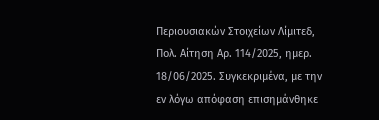Περιουσιακών Στοιχείων Λίμιτεδ, Πολ. Αίτηση Αρ. 114/2025, ημερ. 18/06/2025. Συγκεκριμένα, με την εν λόγω απόφαση επισημάνθηκε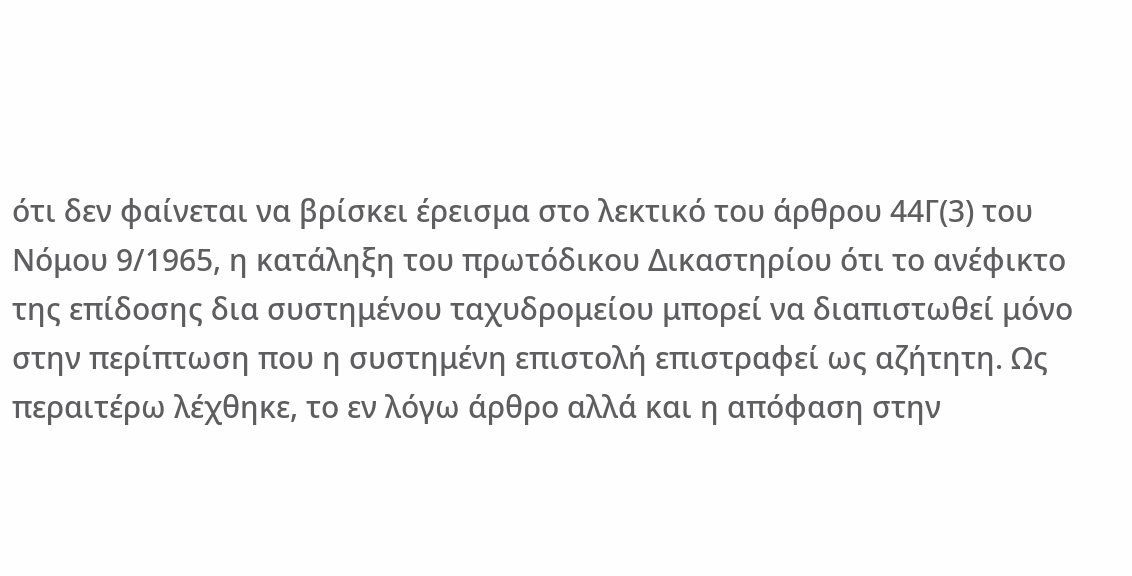ότι δεν φαίνεται να βρίσκει έρεισμα στο λεκτικό του άρθρου 44Γ(3) του Νόμου 9/1965, η κατάληξη του πρωτόδικου Δικαστηρίου ότι το ανέφικτο της επίδοσης δια συστημένου ταχυδρομείου μπορεί να διαπιστωθεί μόνο στην περίπτωση που η συστημένη επιστολή επιστραφεί ως αζήτητη. Ως περαιτέρω λέχθηκε, το εν λόγω άρθρο αλλά και η απόφαση στην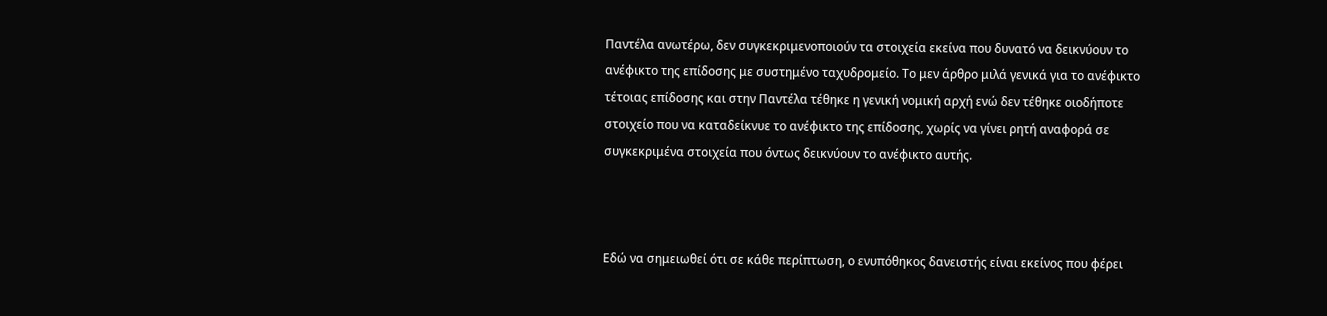Παντέλα ανωτέρω, δεν συγκεκριμενοποιούν τα στοιχεία εκείνα που δυνατό να δεικνύουν το ανέφικτο της επίδοσης με συστημένο ταχυδρομείο. Το μεν άρθρο μιλά γενικά για το ανέφικτο τέτοιας επίδοσης και στην Παντέλα τέθηκε η γενική νομική αρχή ενώ δεν τέθηκε οιοδήποτε στοιχείο που να καταδείκνυε το ανέφικτο της επίδοσης, χωρίς να γίνει ρητή αναφορά σε συγκεκριμένα στοιχεία που όντως δεικνύουν το ανέφικτο αυτής.



Εδώ να σημειωθεί ότι σε κάθε περίπτωση, ο ενυπόθηκος δανειστής είναι εκείνος που φέρει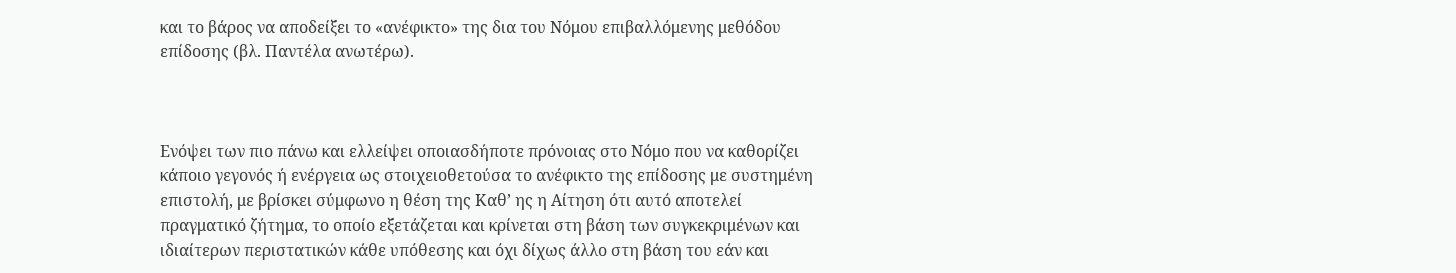και το βάρος να αποδείξει το «ανέφικτο» της δια του Νόμου επιβαλλόμενης μεθόδου επίδοσης (βλ. Παντέλα ανωτέρω).



Ενόψει των πιο πάνω και ελλείψει οποιασδήποτε πρόνοιας στο Νόμο που να καθορίζει κάποιο γεγονός ή ενέργεια ως στοιχειοθετούσα το ανέφικτο της επίδοσης με συστημένη επιστολή, με βρίσκει σύμφωνο η θέση της Καθ’ ης η Αίτηση ότι αυτό αποτελεί πραγματικό ζήτημα, το οποίο εξετάζεται και κρίνεται στη βάση των συγκεκριμένων και ιδιαίτερων περιστατικών κάθε υπόθεσης και όχι δίχως άλλο στη βάση του εάν και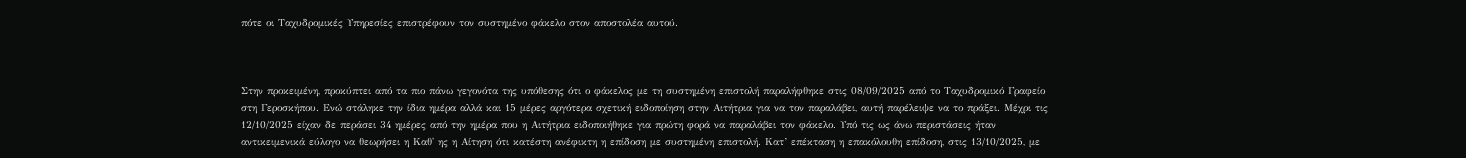πότε οι Ταχυδρομικές Υπηρεσίες επιστρέφουν τον συστημένο φάκελο στον αποστολέα αυτού.



Στην προκειμένη, προκύπτει από τα πιο πάνω γεγονότα της υπόθεσης ότι ο φάκελος με τη συστημένη επιστολή παραλήφθηκε στις 08/09/2025 από το Ταχυδρομικό Γραφείο στη Γεροσκήπου. Ενώ στάληκε την ίδια ημέρα αλλά και 15 μέρες αργότερα σχετική ειδοποίηση στην Αιτήτρια για να τον παραλάβει, αυτή παρέλειψε να το πράξει. Μέχρι τις 12/10/2025 είχαν δε περάσει 34 ημέρες από την ημέρα που η Αιτήτρια ειδοποιήθηκε για πρώτη φορά να παραλάβει τον φάκελο. Υπό τις ως άνω περιστάσεις ήταν αντικειμενικά εύλογο να θεωρήσει η Καθ' ης η Αίτηση ότι κατέστη ανέφικτη η επίδοση με συστημένη επιστολή. Κατ’ επέκταση η επακόλουθη επίδοση, στις 13/10/2025, με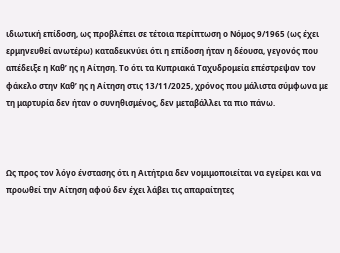ιδιωτική επίδοση, ως προβλέπει σε τέτοια περίπτωση ο Νόμος 9/1965 (ως έχει ερμηνευθεί ανωτέρω) καταδεικνύει ότι η επίδοση ήταν η δέουσα, γεγονός που απέδειξε η Καθ’ ης η Αίτηση. Το ότι τα Κυπριακά Ταχυδρομεία επέστρεψαν τον φάκελο στην Καθ’ ης η Αίτηση στις 13/11/2025, χρόνος που μάλιστα σύμφωνα με τη μαρτυρία δεν ήταν ο συνηθισμένος, δεν μεταβάλλει τα πιο πάνω.



Ως προς τον λόγο ένστασης ότι η Αιτήτρια δεν νομιμοποιείται να εγείρει και να προωθεί την Αίτηση αφού δεν έχει λάβει τις απαραίτητες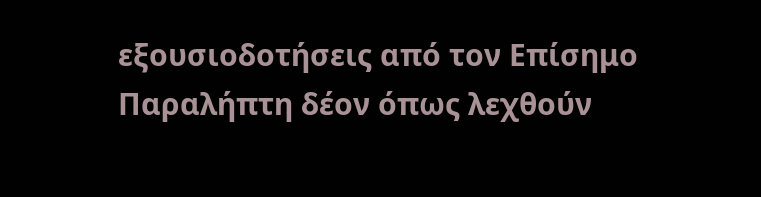εξουσιοδοτήσεις από τον Επίσημο Παραλήπτη δέον όπως λεχθούν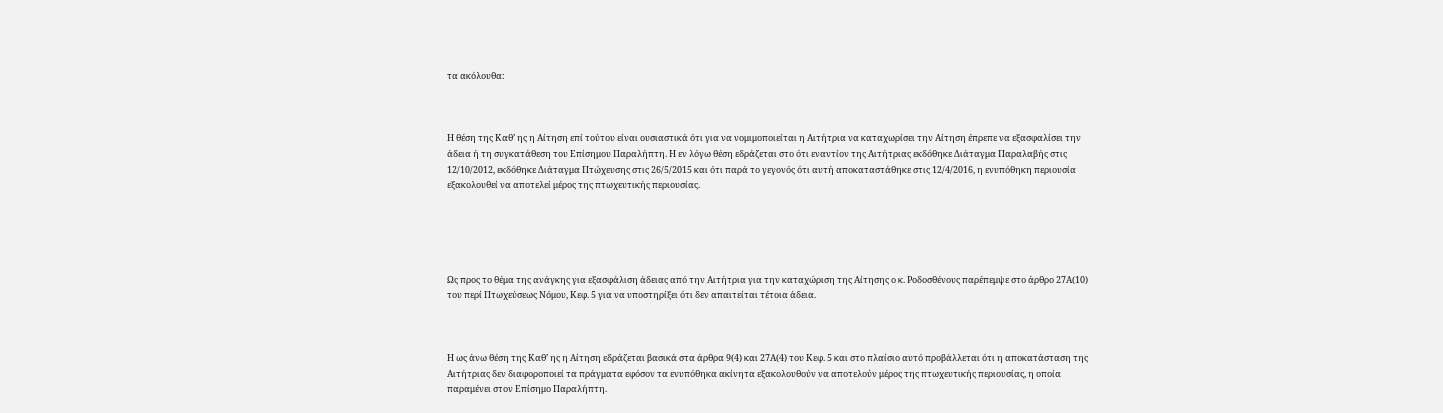τα ακόλουθα:



Η θέση της Καθ’ ης η Αίτηση επί τούτου είναι ουσιαστικά ότι για να νομιμοποιείται η Αιτήτρια να καταχωρίσει την Αίτηση έπρεπε να εξασφαλίσει την άδεια ή τη συγκατάθεση του Επίσημου Παραλήπτη. Η εν λόγω θέση εδράζεται στο ότι εναντίον της Αιτήτριας εκδόθηκε Διάταγμα Παραλαβής στις 12/10/2012, εκδόθηκε Διάταγμα Πτώχευσης στις 26/5/2015 και ότι παρά το γεγονός ότι αυτή αποκαταστάθηκε στις 12/4/2016, η ενυπόθηκη περιουσία εξακολουθεί να αποτελεί μέρος της πτωχευτικής περιουσίας.





Ως προς το θέμα της ανάγκης για εξασφάλιση άδειας από την Αιτήτρια για την καταχώριση της Αίτησης ο κ. Ροδοσθένους παρέπεμψε στο άρθρο 27Α(10) του περί Πτωχεύσεως Νόμου, Κεφ. 5 για να υποστηρίξει ότι δεν απαιτείται τέτοια άδεια.



Η ως άνω θέση της Καθ’ ης η Αίτηση εδράζεται βασικά στα άρθρα 9(4) και 27Α(4) του Κεφ. 5 και στο πλαίσιο αυτό προβάλλεται ότι η αποκατάσταση της Αιτήτριας δεν διαφοροποιεί τα πράγματα εφόσον τα ενυπόθηκα ακίνητα εξακολουθούν να αποτελούν μέρος της πτωχευτικής περιουσίας, η οποία παραμένει στον Επίσημο Παραλήπτη.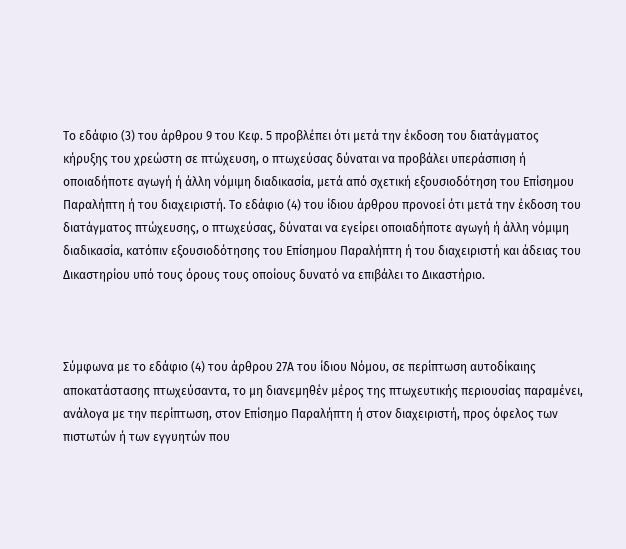Το εδάφιο (3) του άρθρου 9 του Κεφ. 5 προβλέπει ότι μετά την έκδοση του διατάγµατος κήρυξης του χρεώστη σε πτώχευση, ο πτωχεύσας δύναται να προβάλει υπεράσπιση ή οποιαδήποτε αγωγή ή άλλη νόµιµη διαδικασία, µετά από σχετική εξουσιοδότηση του Επίσηµου Παραλήπτη ή του διαχειριστή. Το εδάφιο (4) του ίδιου άρθρου προνοεί ότι μετά την έκδοση του διατάγµατος πτώχευσης, ο πτωχεύσας, δύναται να εγείρει οποιαδήποτε αγωγή ή άλλη νόµιµη διαδικασία, κατόπιν εξουσιοδότησης του Επίσηµου Παραλήπτη ή του διαχειριστή και άδειας του Δικαστηρίου υπό τους όρους τους οποίους δυνατό να επιβάλει το Δικαστήριο.



Σύμφωνα με το εδάφιο (4) του άρθρου 27Α του ίδιου Νόμου, σε περίπτωση αυτοδίκαιης αποκατάστασης πτωχεύσαντα, το µη διανεµηθέν µέρος της πτωχευτικής περιουσίας παραµένει, ανάλογα µε την περίπτωση, στον Επίσηµο Παραλήπτη ή στον διαχειριστή, προς όφελος των πιστωτών ή των εγγυητών που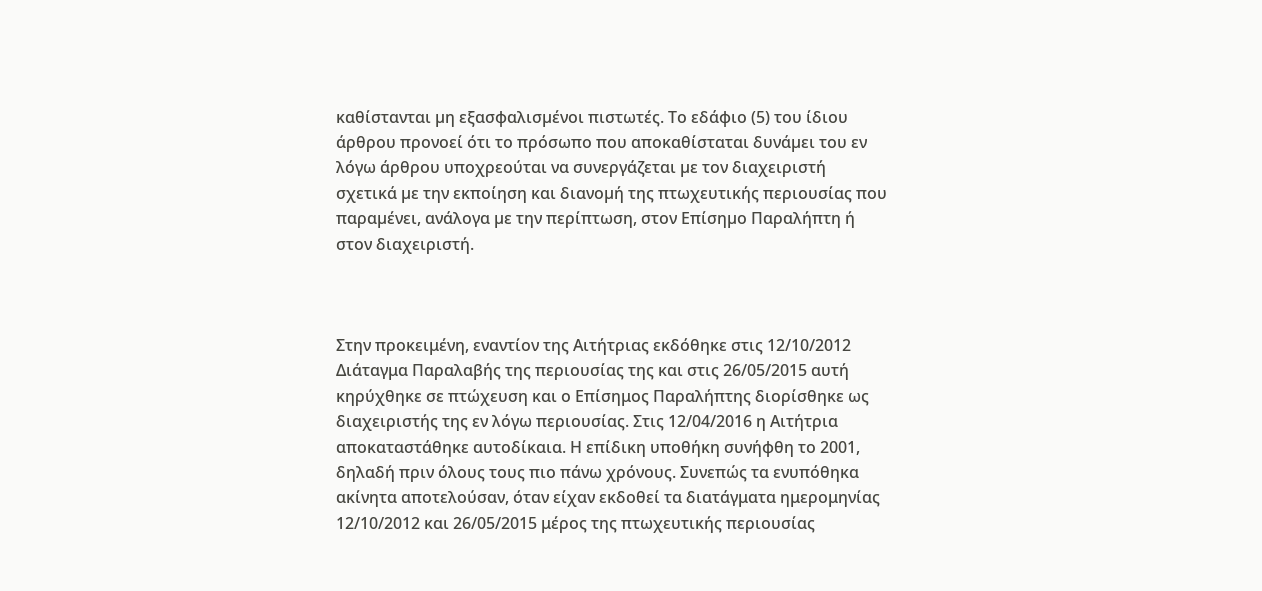καθίστανται µη εξασφαλισµένοι πιστωτές. Το εδάφιο (5) του ίδιου άρθρου προνοεί ότι το πρόσωπο που αποκαθίσταται δυνάµει του εν λόγω άρθρου υποχρεούται να συνεργάζεται µε τον διαχειριστή σχετικά µε την εκποίηση και διανοµή της πτωχευτικής περιουσίας που παραµένει, ανάλογα µε την περίπτωση, στον Επίσηµο Παραλήπτη ή στον διαχειριστή.



Στην προκειμένη, εναντίον της Αιτήτριας εκδόθηκε στις 12/10/2012 Διάταγμα Παραλαβής της περιουσίας της και στις 26/05/2015 αυτή κηρύχθηκε σε πτώχευση και ο Επίσημος Παραλήπτης διορίσθηκε ως διαχειριστής της εν λόγω περιουσίας. Στις 12/04/2016 η Αιτήτρια αποκαταστάθηκε αυτοδίκαια. Η επίδικη υποθήκη συνήφθη το 2001, δηλαδή πριν όλους τους πιο πάνω χρόνους. Συνεπώς τα ενυπόθηκα ακίνητα αποτελούσαν, όταν είχαν εκδοθεί τα διατάγματα ημερομηνίας 12/10/2012 και 26/05/2015 μέρος της πτωχευτικής περιουσίας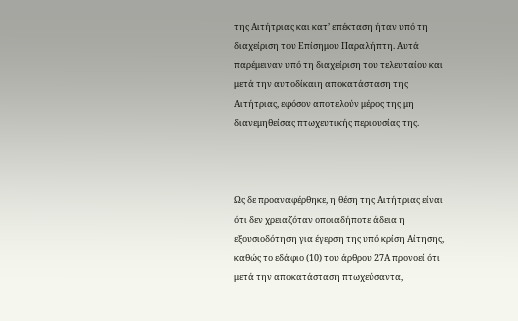της Αιτήτριας και κατ’ επέκταση ήταν υπό τη διαχείριση του Επίσημου Παραλήπτη. Αυτά παρέμειναν υπό τη διαχείριση του τελευταίου και μετά την αυτοδίκαιη αποκατάσταση της Αιτήτριας, εφόσον αποτελούν μέρος της μη διανεμηθείσας πτωχευτικής περιουσίας της.



Ως δε προαναφέρθηκε, η θέση της Αιτήτριας είναι ότι δεν χρειαζόταν οποιαδήποτε άδεια η εξουσιοδότηση για έγερση της υπό κρίση Αίτησης, καθώς το εδάφιο (10) του άρθρου 27Α προνοεί ότι μετά την αποκατάσταση πτωχεύσαντα,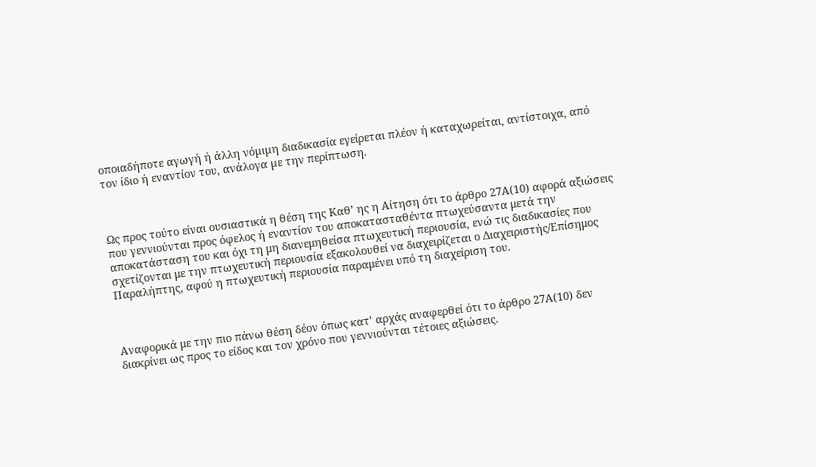οποιαδήποτε αγωγή ή άλλη νόµιµη διαδικασία εγείρεται πλέον ή καταχωρείται, αντίστοιχα, από τον ίδιο ή εναντίον του, ανάλογα µε την περίπτωση.



Ως προς τούτο είναι ουσιαστικά η θέση της Καθ’ ης η Αίτηση ότι το άρθρο 27Α(10) αφορά αξιώσεις που γεννιούνται προς όφελος ή εναντίον του αποκατασταθέντα πτωχεύσαντα μετά την αποκατάσταση του και όχι τη μη διανεμηθείσα πτωχευτική περιουσία, ενώ τις διαδικασίες που σχετίζονται με την πτωχευτική περιουσία εξακολουθεί να διαχειρίζεται ο Διαχειριστής/Επίσημος Παραλήπτης, αφού η πτωχευτική περιουσία παραμένει υπό τη διαχείριση του.



Αναφορικά με την πιο πάνω θέση δέον όπως κατ’ αρχάς αναφερθεί ότι το άρθρο 27Α(10) δεν διακρίνει ως προς το είδος και τον χρόνο που γεννιούνται τέτοιες αξιώσεις.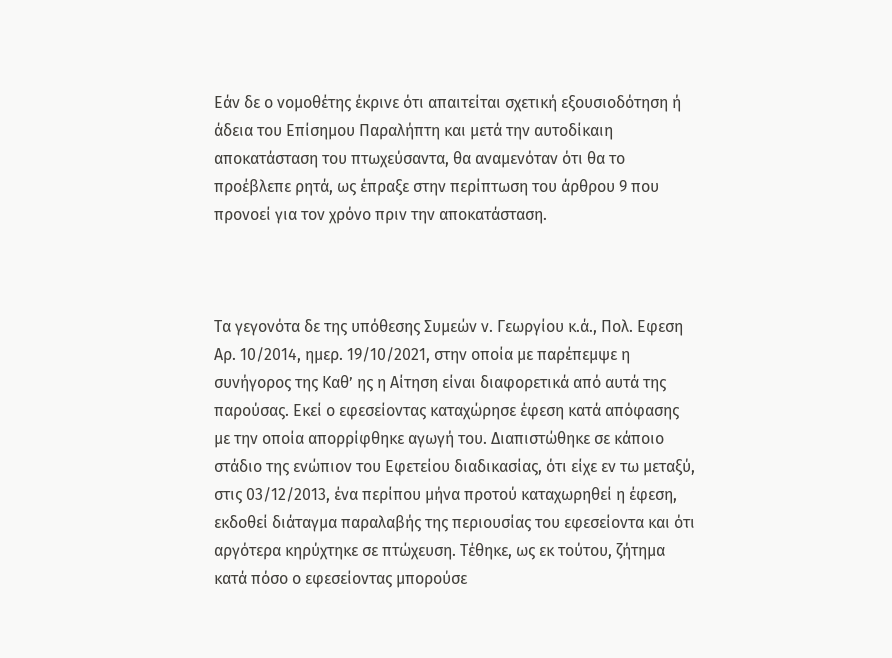Εάν δε ο νομοθέτης έκρινε ότι απαιτείται σχετική εξουσιοδότηση ή άδεια του Επίσημου Παραλήπτη και μετά την αυτοδίκαιη αποκατάσταση του πτωχεύσαντα, θα αναμενόταν ότι θα το προέβλεπε ρητά, ως έπραξε στην περίπτωση του άρθρου 9 που προνοεί για τον χρόνο πριν την αποκατάσταση.



Τα γεγονότα δε της υπόθεσης Συμεών ν. Γεωργίου κ.ά., Πολ. Εφεση Αρ. 10/2014, ημερ. 19/10/2021, στην οποία με παρέπεμψε η συνήγορος της Καθ’ ης η Αίτηση είναι διαφορετικά από αυτά της παρούσας. Εκεί ο εφεσείοντας καταχώρησε έφεση κατά απόφασης με την οποία απορρίφθηκε αγωγή του. Διαπιστώθηκε σε κάποιο στάδιο της ενώπιον του Εφετείου διαδικασίας, ότι είχε εν τω μεταξύ, στις 03/12/2013, ένα περίπου μήνα προτού καταχωρηθεί η έφεση, εκδοθεί διάταγμα παραλαβής της περιουσίας του εφεσείοντα και ότι αργότερα κηρύχτηκε σε πτώχευση. Τέθηκε, ως εκ τούτου, ζήτημα κατά πόσο ο εφεσείοντας μπορούσε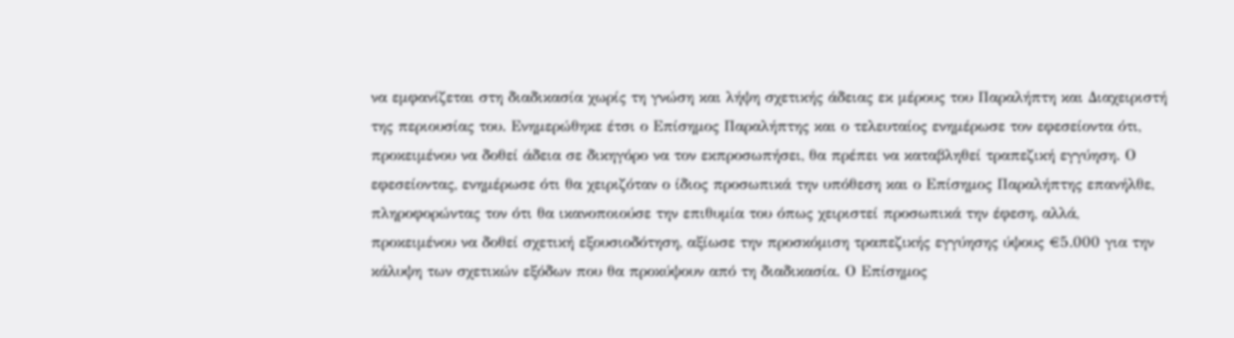να εμφανίζεται στη διαδικασία χωρίς τη γνώση και λήψη σχετικής άδειας εκ μέρους του Παραλήπτη και Διαχειριστή της περιουσίας του. Ενημερώθηκε έτσι ο Επίσημος Παραλήπτης και ο τελευταίος ενημέρωσε τον εφεσείοντα ότι, προκειμένου να δοθεί άδεια σε δικηγόρο να τον εκπροσωπήσει, θα πρέπει να καταβληθεί τραπεζική εγγύηση. Ο εφεσείοντας, ενημέρωσε ότι θα χειριζόταν ο ίδιος προσωπικά την υπόθεση και ο Επίσημος Παραλήπτης επανήλθε, πληροφορώντας τον ότι θα ικανοποιούσε την επιθυμία του όπως χειριστεί προσωπικά την έφεση, αλλά, προκειμένου να δοθεί σχετική εξουσιοδότηση, αξίωσε την προσκόμιση τραπεζικής εγγύησης ύψους €5.000 για την κάλυψη των σχετικών εξόδων που θα προκύψουν από τη διαδικασία. Ο Επίσημος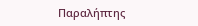Παραλήπτης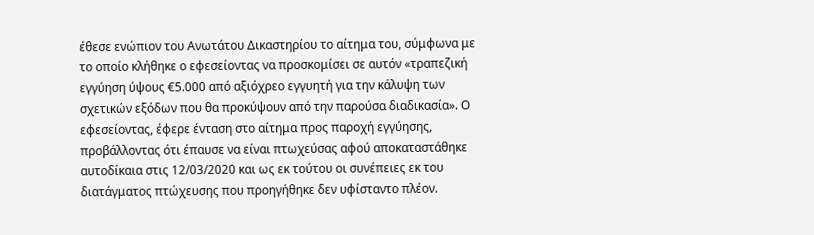έθεσε ενώπιον του Ανωτάτου Δικαστηρίου το αίτημα του, σύμφωνα με το οποίο κλήθηκε ο εφεσείοντας να προσκομίσει σε αυτόν «τραπεζική εγγύηση ύψους €5.000 από αξιόχρεο εγγυητή για την κάλυψη των σχετικών εξόδων που θα προκύψουν από την παρούσα διαδικασία». Ο εφεσείοντας, έφερε ένταση στο αίτημα προς παροχή εγγύησης, προβάλλοντας ότι έπαυσε να είναι πτωχεύσας αφού αποκαταστάθηκε αυτοδίκαια στις 12/03/2020 και ως εκ τούτου οι συνέπειες εκ του διατάγματος πτώχευσης που προηγήθηκε δεν υφίσταντο πλέον.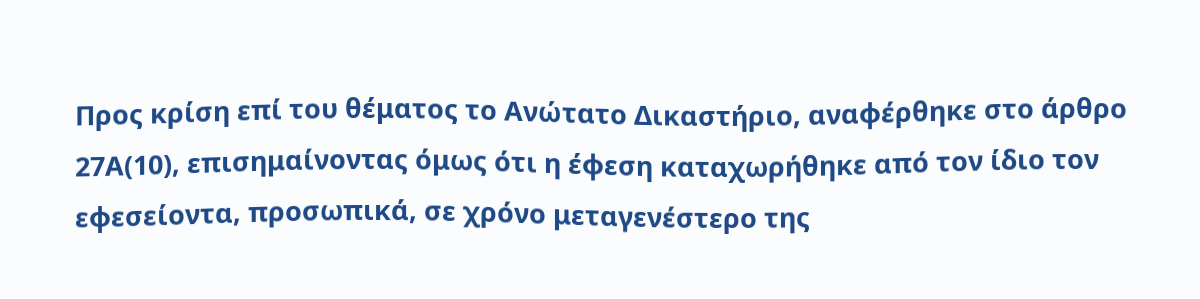Προς κρίση επί του θέματος το Ανώτατο Δικαστήριο, αναφέρθηκε στο άρθρο 27Α(10), επισημαίνοντας όμως ότι η έφεση καταχωρήθηκε από τον ίδιο τον εφεσείοντα, προσωπικά, σε χρόνο μεταγενέστερο της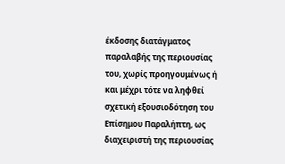έκδοσης διατάγματος παραλαβής της περιουσίας του, χωρίς προηγουμένως ή και μέχρι τότε να ληφθεί σχετική εξουσιοδότηση του Επίσημου Παραλήπτη, ως διαχειριστή της περιουσίας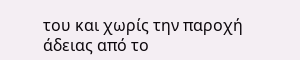του και χωρίς την παροχή άδειας από το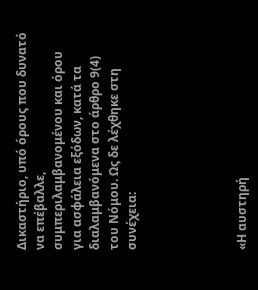Δικαστήριο, υπό όρους που δυνατό να επέβαλλε, συμπεριλαμβανομένου και όρου για ασφάλεια εξόδων, κατά τα διαλαμβανόμενα στο άρθρο 9(4) του Νόμου. Ως δε λέχθηκε στη συνέχεια:





«Η αυστηρή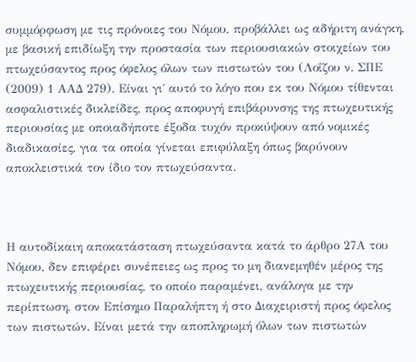συμμόρφωση με τις πρόνοιες του Νόμου, προβάλλει ως αδήριτη ανάγκη, με βασική επιδίωξη την προστασία των περιουσιακών στοιχείων του πτωχεύσαντος προς όφελος όλων των πιστωτών του (Λοΐζου ν. ΣΠΕ (2009) 1 ΑΑΔ 279). Είναι γι΄ αυτό το λόγο που εκ του Νόμου τίθενται ασφαλιστικές δικλείδες, προς αποφυγή επιβάρυνσης της πτωχευτικής περιουσίας με οποιαδήποτε έξοδα τυχόν προκύψουν από νομικές διαδικασίες, για τα οποία γίνεται επιφύλαξη όπως βαρύνουν αποκλειστικά τον ίδιο τον πτωχεύσαντα.



Η αυτοδίκαιη αποκατάσταση πτωχεύσαντα κατά το άρθρο 27Α του Νόμου, δεν επιφέρει συνέπειες ως προς το μη διανεμηθέν μέρος της πτωχευτικής περιουσίας, το οποίο παραμένει, ανάλογα με την περίπτωση, στον Επίσημο Παραλήπτη ή στο Διαχειριστή προς όφελος των πιστωτών. Είναι μετά την αποπληρωμή όλων των πιστωτών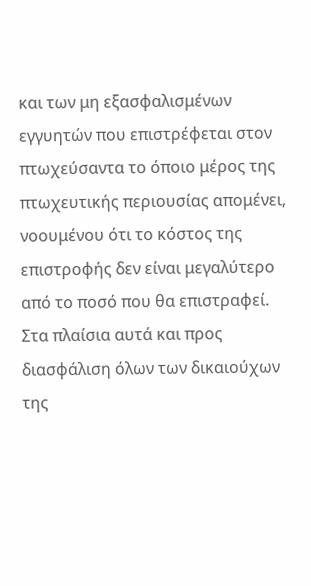και των μη εξασφαλισμένων εγγυητών που επιστρέφεται στον πτωχεύσαντα το όποιο μέρος της πτωχευτικής περιουσίας απομένει, νοουμένου ότι το κόστος της επιστροφής δεν είναι μεγαλύτερο από το ποσό που θα επιστραφεί. Στα πλαίσια αυτά και προς διασφάλιση όλων των δικαιούχων της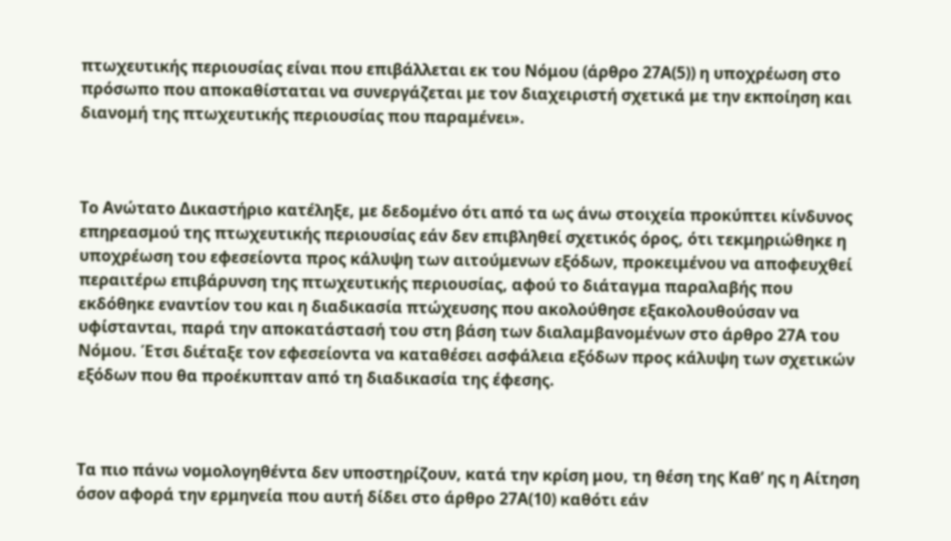πτωχευτικής περιουσίας είναι που επιβάλλεται εκ του Νόμου (άρθρο 27Α(5)) η υποχρέωση στο πρόσωπο που αποκαθίσταται να συνεργάζεται με τον διαχειριστή σχετικά με την εκποίηση και διανομή της πτωχευτικής περιουσίας που παραμένει».



Το Ανώτατο Δικαστήριο κατέληξε, με δεδομένο ότι από τα ως άνω στοιχεία προκύπτει κίνδυνος επηρεασμού της πτωχευτικής περιουσίας εάν δεν επιβληθεί σχετικός όρος, ότι τεκμηριώθηκε η υποχρέωση του εφεσείοντα προς κάλυψη των αιτούμενων εξόδων, προκειμένου να αποφευχθεί περαιτέρω επιβάρυνση της πτωχευτικής περιουσίας, αφού το διάταγμα παραλαβής που εκδόθηκε εναντίον του και η διαδικασία πτώχευσης που ακολούθησε εξακολουθούσαν να υφίστανται, παρά την αποκατάστασή του στη βάση των διαλαμβανομένων στο άρθρο 27Α του Νόμου. Έτσι διέταξε τον εφεσείοντα να καταθέσει ασφάλεια εξόδων προς κάλυψη των σχετικών εξόδων που θα προέκυπταν από τη διαδικασία της έφεσης.



Τα πιο πάνω νομολογηθέντα δεν υποστηρίζουν, κατά την κρίση μου, τη θέση της Καθ’ ης η Αίτηση όσον αφορά την ερμηνεία που αυτή δίδει στο άρθρο 27Α(10) καθότι εάν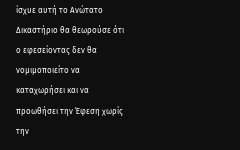ίσχυε αυτή το Ανώτατο Δικαστήριο θα θεωρούσε ότι ο εφεσείοντας δεν θα νομιμοποιείτο να καταχωρήσει και να προωθήσει την Έφεση χωρίς την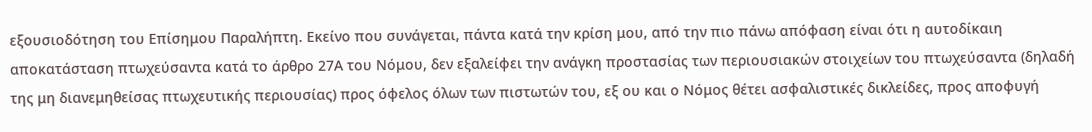εξουσιοδότηση του Επίσημου Παραλήπτη. Εκείνο που συνάγεται, πάντα κατά την κρίση μου, από την πιο πάνω απόφαση είναι ότι η αυτοδίκαιη αποκατάσταση πτωχεύσαντα κατά το άρθρο 27Α του Νόμου, δεν εξαλείφει την ανάγκη προστασίας των περιουσιακών στοιχείων του πτωχεύσαντα (δηλαδή της μη διανεμηθείσας πτωχευτικής περιουσίας) προς όφελος όλων των πιστωτών του, εξ ου και ο Νόμος θέτει ασφαλιστικές δικλείδες, προς αποφυγή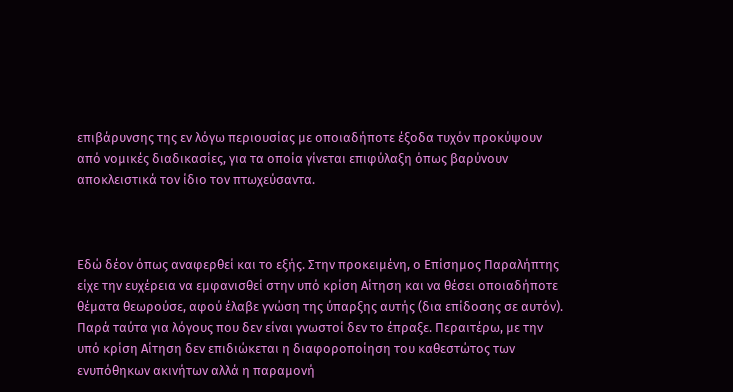επιβάρυνσης της εν λόγω περιουσίας με οποιαδήποτε έξοδα τυχόν προκύψουν από νομικές διαδικασίες, για τα οποία γίνεται επιφύλαξη όπως βαρύνουν αποκλειστικά τον ίδιο τον πτωχεύσαντα.



Εδώ δέον όπως αναφερθεί και το εξής. Στην προκειμένη, ο Επίσημος Παραλήπτης είχε την ευχέρεια να εμφανισθεί στην υπό κρίση Αίτηση και να θέσει οποιαδήποτε θέματα θεωρούσε, αφού έλαβε γνώση της ύπαρξης αυτής (δια επίδοσης σε αυτόν). Παρά ταύτα για λόγους που δεν είναι γνωστοί δεν το έπραξε. Περαιτέρω, με την υπό κρίση Αίτηση δεν επιδιώκεται η διαφοροποίηση του καθεστώτος των ενυπόθηκων ακινήτων αλλά η παραμονή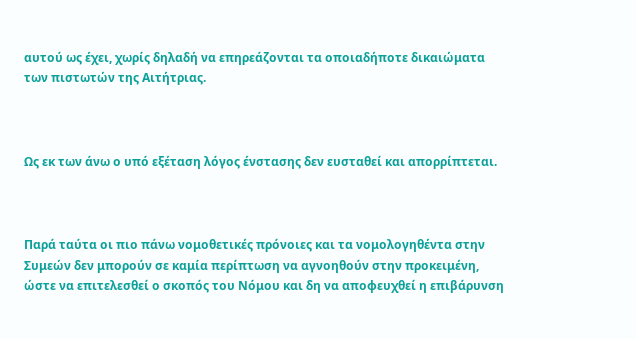αυτού ως έχει, χωρίς δηλαδή να επηρεάζονται τα οποιαδήποτε δικαιώματα των πιστωτών της Αιτήτριας.



Ως εκ των άνω ο υπό εξέταση λόγος ένστασης δεν ευσταθεί και απορρίπτεται.



Παρά ταύτα οι πιο πάνω νομοθετικές πρόνοιες και τα νομολογηθέντα στην Συμεών δεν μπορούν σε καμία περίπτωση να αγνοηθούν στην προκειμένη, ώστε να επιτελεσθεί ο σκοπός του Νόμου και δη να αποφευχθεί η επιβάρυνση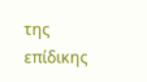της επίδικης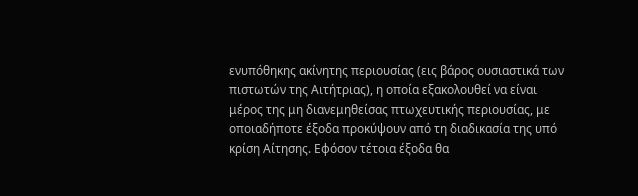ενυπόθηκης ακίνητης περιουσίας (εις βάρος ουσιαστικά των πιστωτών της Αιτήτριας), η οποία εξακολουθεί να είναι μέρος της μη διανεμηθείσας πτωχευτικής περιουσίας, με οποιαδήποτε έξοδα προκύψουν από τη διαδικασία της υπό κρίση Αίτησης. Εφόσον τέτοια έξοδα θα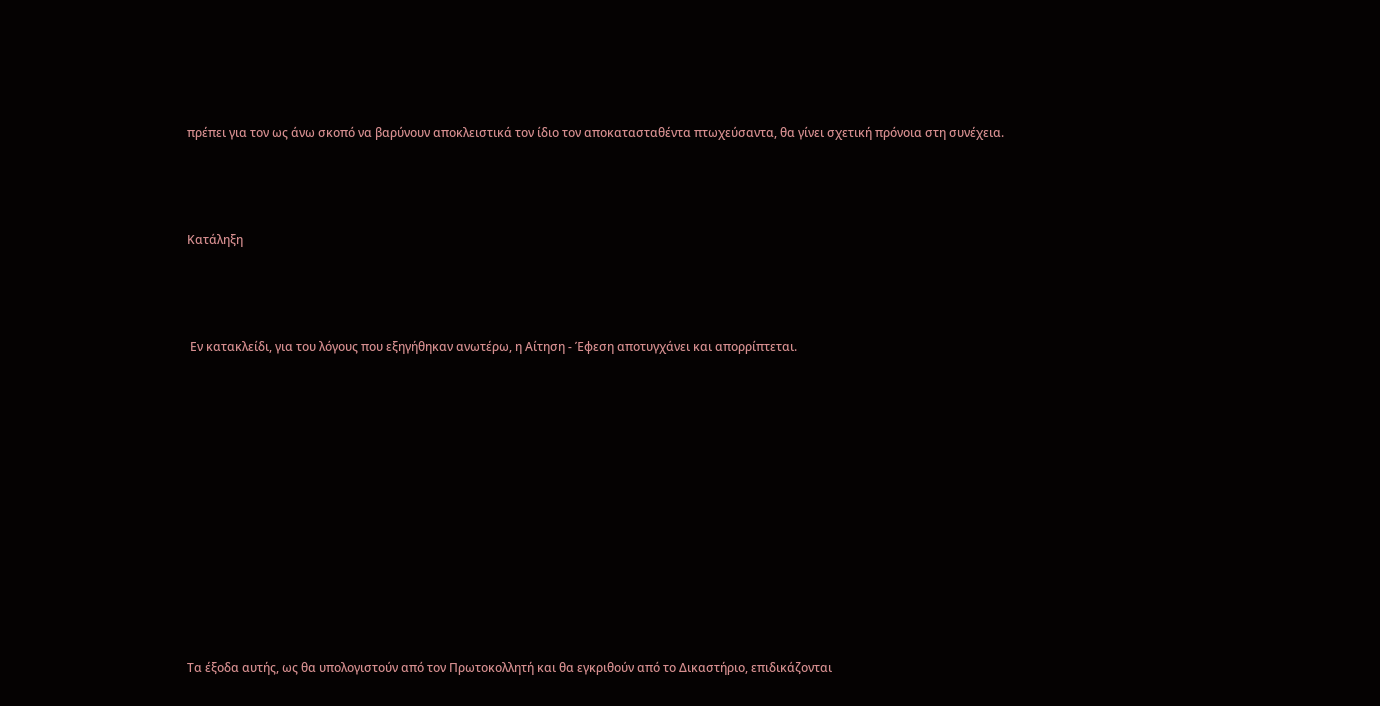πρέπει για τον ως άνω σκοπό να βαρύνουν αποκλειστικά τον ίδιο τον αποκατασταθέντα πτωχεύσαντα, θα γίνει σχετική πρόνοια στη συνέχεια.



Κατάληξη



 Εν κατακλείδι, για του λόγους που εξηγήθηκαν ανωτέρω, η Αίτηση - Έφεση αποτυγχάνει και απορρίπτεται.











Τα έξοδα αυτής, ως θα υπολογιστούν από τον Πρωτοκολλητή και θα εγκριθούν από το Δικαστήριο, επιδικάζονται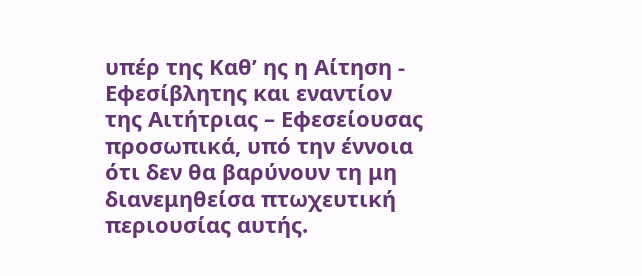υπέρ της Καθ’ ης η Αίτηση - Εφεσίβλητης και εναντίον της Αιτήτριας – Εφεσείουσας προσωπικά, υπό την έννοια ότι δεν θα βαρύνουν τη μη διανεμηθείσα πτωχευτική περιουσίας αυτής.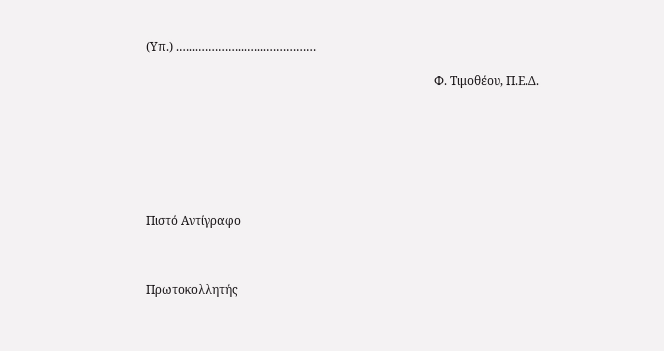(Υπ.) .…...…………...…...……………

                                                                                                Φ. Τιμοθέου, Π.Ε.Δ.







Πιστό Αντίγραφο



Πρωτοκολλητής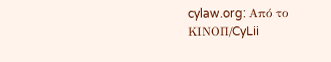cylaw.org: Από το ΚΙΝOΠ/CyLii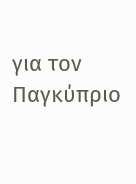για τον Παγκύπριο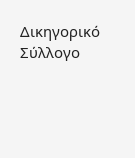Δικηγορικό Σύλλογο